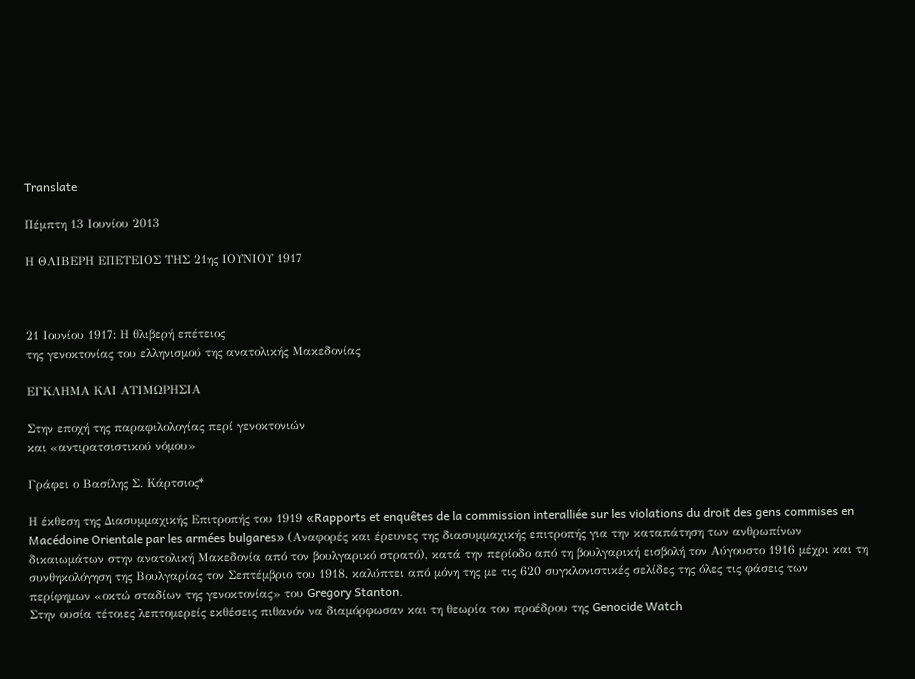Translate

Πέμπτη 13 Ιουνίου 2013

Η ΘΛΙΒΕΡΗ ΕΠΕΤΕΙΟΣ ΤΗΣ 21ης ΙΟΥΝΙΟΥ 1917



21 Ιουνίου 1917: Η θλιβερή επέτειος
της γενοκτονίας του ελληνισμού της ανατολικής Μακεδονίας

ΕΓΚΛΗΜΑ ΚΑΙ ΑΤΙΜΩΡΗΣΙΑ

Στην εποχή της παραφιλολογίας περί γενοκτονιών
και «αντιρατσιστικού νόμου»

Γράφει ο Βασίλης Σ. Κάρτσιος*

Η έκθεση της Διασυμμαχικής Επιτροπής του 1919 «Rapports et enquêtes de la commission interalliée sur les violations du droit des gens commises en Macédoine Orientale par les armées bulgares» (Αναφορές και έρευνες της διασυμμαχικής επιτροπής για την καταπάτηση των ανθρωπίνων δικαιωμάτων στην ανατολική Μακεδονία από τον βουλγαρικό στρατό), κατά την περίοδο από τη βουλγαρική εισβολή τον Αύγουστο 1916 μέχρι και τη συνθηκολόγηση της Βουλγαρίας τον Σεπτέμβριο του 1918, καλύπτει από μόνη της με τις 620 συγκλονιστικές σελίδες της όλες τις φάσεις των περίφημων «οκτώ σταδίων της γενοκτονίας» του Gregory Stanton.
Στην ουσία τέτοιες λεπτομερείς εκθέσεις πιθανόν να διαμόρφωσαν και τη θεωρία του προέδρου της Genocide Watch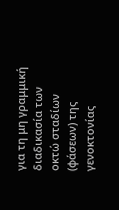για τη μη γραμμική διαδικασία των οκτώ σταδίων (φάσεων) της γενοκτονίας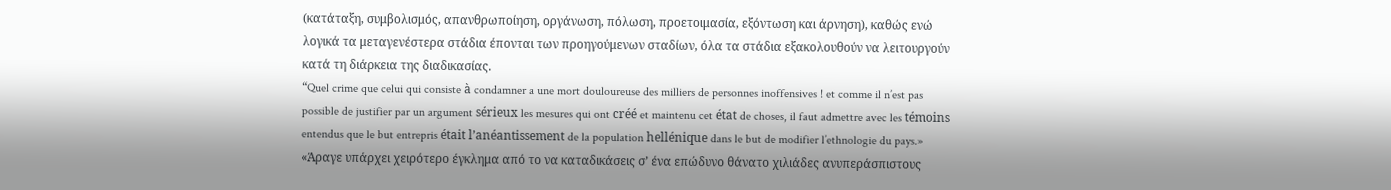(κατάταξη, συμβολισμός, απανθρωποίηση, οργάνωση, πόλωση, προετοιμασία, εξόντωση και άρνηση), καθώς ενώ λογικά τα μεταγενέστερα στάδια έπονται των προηγούμενων σταδίων, όλα τα στάδια εξακολουθούν να λειτουργούν κατά τη διάρκεια της διαδικασίας.
“Quel crime que celui qui consiste à condamner a une mort douloureuse des milliers de personnes inoffensives ! et comme il n’est pas possible de justifier par un argument sérieux les mesures qui ont créé et maintenu cet état de choses, il faut admettre avec les témoins entendus que le but entrepris était l’anéantissement de la population hellénique dans le but de modifier l’ethnologie du pays.»
«Άραγε υπάρχει χειρότερο έγκλημα από το να καταδικάσεις σ’ ένα επώδυνο θάνατο χιλιάδες ανυπεράσπιστους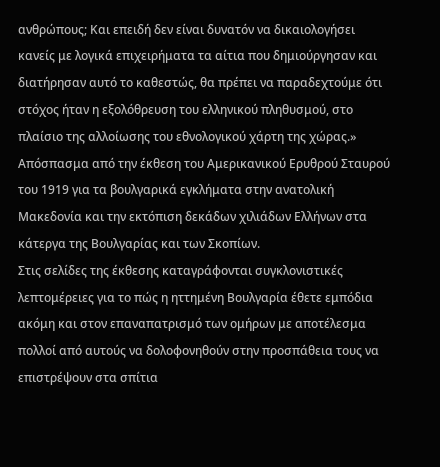ανθρώπους; Και επειδή δεν είναι δυνατόν να δικαιολογήσει κανείς με λογικά επιχειρήματα τα αίτια που δημιούργησαν και διατήρησαν αυτό το καθεστώς, θα πρέπει να παραδεχτούμε ότι στόχος ήταν η εξολόθρευση του ελληνικού πληθυσμού, στο πλαίσιο της αλλοίωσης του εθνολογικού χάρτη της χώρας.»
Απόσπασμα από την έκθεση του Αμερικανικού Ερυθρού Σταυρού του 1919 για τα βουλγαρικά εγκλήματα στην ανατολική Μακεδονία και την εκτόπιση δεκάδων χιλιάδων Ελλήνων στα κάτεργα της Βουλγαρίας και των Σκοπίων.
Στις σελίδες της έκθεσης καταγράφονται συγκλονιστικές λεπτομέρειες για το πώς η ηττημένη Βουλγαρία έθετε εμπόδια ακόμη και στον επαναπατρισμό των ομήρων με αποτέλεσμα πολλοί από αυτούς να δολοφονηθούν στην προσπάθεια τους να επιστρέψουν στα σπίτια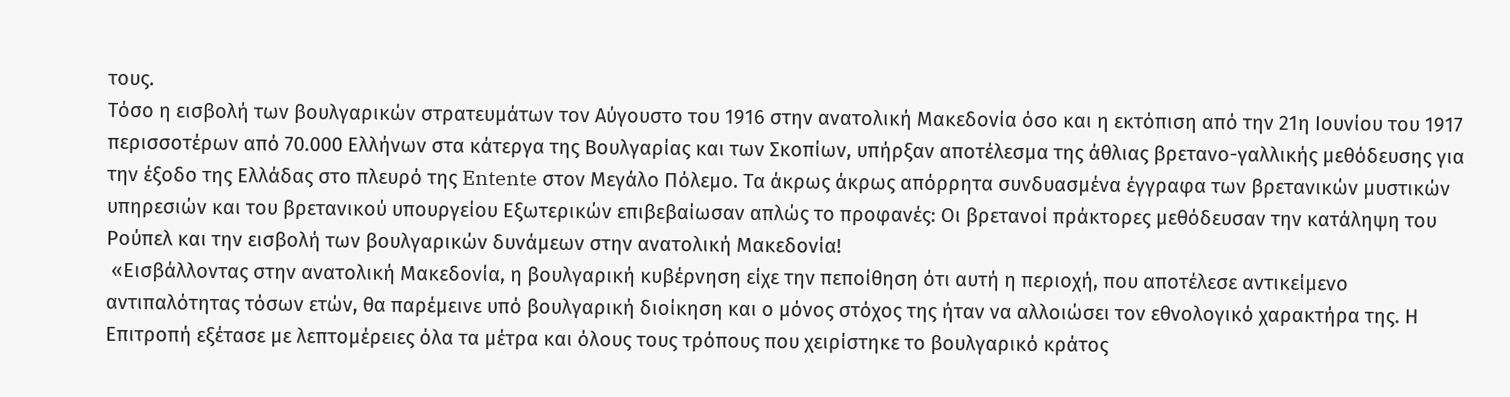τους.
Τόσο η εισβολή των βουλγαρικών στρατευμάτων τον Αύγουστο του 1916 στην ανατολική Μακεδονία όσο και η εκτόπιση από την 21η Ιουνίου του 1917 περισσοτέρων από 70.000 Ελλήνων στα κάτεργα της Βουλγαρίας και των Σκοπίων, υπήρξαν αποτέλεσμα της άθλιας βρετανο-γαλλικής μεθόδευσης για την έξοδο της Ελλάδας στο πλευρό της Entente στον Μεγάλο Πόλεμο. Τα άκρως άκρως απόρρητα συνδυασμένα έγγραφα των βρετανικών μυστικών υπηρεσιών και του βρετανικού υπουργείου Εξωτερικών επιβεβαίωσαν απλώς το προφανές: Οι βρετανοί πράκτορες μεθόδευσαν την κατάληψη του Ρούπελ και την εισβολή των βουλγαρικών δυνάμεων στην ανατολική Μακεδονία!
 «Εισβάλλοντας στην ανατολική Μακεδονία, η βουλγαρική κυβέρνηση είχε την πεποίθηση ότι αυτή η περιοχή, που αποτέλεσε αντικείμενο αντιπαλότητας τόσων ετών, θα παρέμεινε υπό βουλγαρική διοίκηση και ο μόνος στόχος της ήταν να αλλοιώσει τον εθνολογικό χαρακτήρα της. Η Επιτροπή εξέτασε με λεπτομέρειες όλα τα μέτρα και όλους τους τρόπους που χειρίστηκε το βουλγαρικό κράτος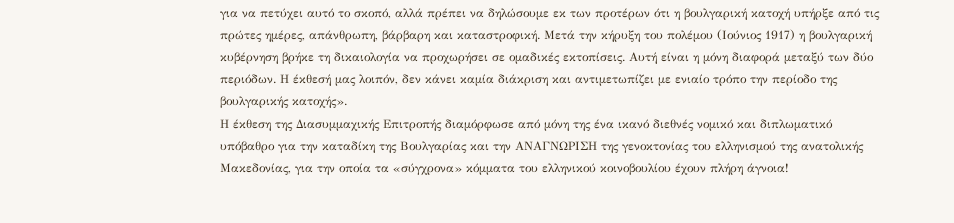για να πετύχει αυτό το σκοπό, αλλά πρέπει να δηλώσουμε εκ των προτέρων ότι η βουλγαρική κατοχή υπήρξε από τις πρώτες ημέρες, απάνθρωπη, βάρβαρη και καταστροφική. Μετά την κήρυξη του πολέμου (Ιούνιος 1917) η βουλγαρική κυβέρνηση βρήκε τη δικαιολογία να προχωρήσει σε ομαδικές εκτοπίσεις. Αυτή είναι η μόνη διαφορά μεταξύ των δύο περιόδων. Η έκθεσή μας λοιπόν, δεν κάνει καμία διάκριση και αντιμετωπίζει με ενιαίο τρόπο την περίοδο της βουλγαρικής κατοχής».
Η έκθεση της Διασυμμαχικής Επιτροπής διαμόρφωσε από μόνη της ένα ικανό διεθνές νομικό και διπλωματικό υπόβαθρο για την καταδίκη της Βουλγαρίας και την ΑΝΑΓΝΩΡΙΣΗ της γενοκτονίας του ελληνισμού της ανατολικής Μακεδονίας, για την οποία τα «σύγχρονα» κόμματα του ελληνικού κοινοβουλίου έχουν πλήρη άγνοια!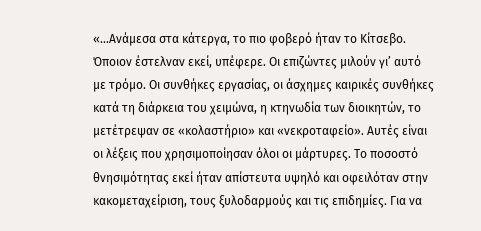«…Ανάμεσα στα κάτεργα, το πιο φοβερό ήταν το Κίτσεβο. Όποιον έστελναν εκεί, υπέφερε. Οι επιζώντες μιλούν γι’ αυτό με τρόμο. Οι συνθήκες εργασίας, οι άσχημες καιρικές συνθήκες κατά τη διάρκεια του χειμώνα, η κτηνωδία των διοικητών, το μετέτρεψαν σε «κολαστήριο» και «νεκροταφείο». Αυτές είναι οι λέξεις που χρησιμοποίησαν όλοι οι μάρτυρες. Το ποσοστό θνησιμότητας εκεί ήταν απίστευτα υψηλό και οφειλόταν στην κακομεταχείριση, τους ξυλοδαρμούς και τις επιδημίες. Για να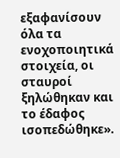εξαφανίσουν όλα τα ενοχοποιητικά στοιχεία, οι σταυροί ξηλώθηκαν και το έδαφος ισοπεδώθηκε».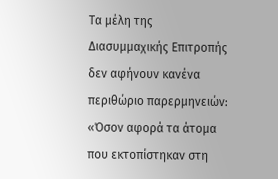Τα μέλη της Διασυμμαχικής Επιτροπής δεν αφήνουν κανένα περιθώριο παρερμηνειών:
«Όσον αφορά τα άτομα που εκτοπίστηκαν στη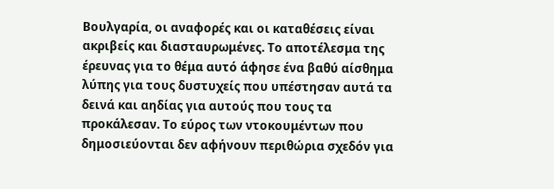Βουλγαρία, οι αναφορές και οι καταθέσεις είναι ακριβείς και διασταυρωμένες. Το αποτέλεσμα της έρευνας για το θέμα αυτό άφησε ένα βαθύ αίσθημα λύπης για τους δυστυχείς που υπέστησαν αυτά τα δεινά και αηδίας για αυτούς που τους τα προκάλεσαν. Το εύρος των ντοκουμέντων που δημοσιεύονται δεν αφήνουν περιθώρια σχεδόν για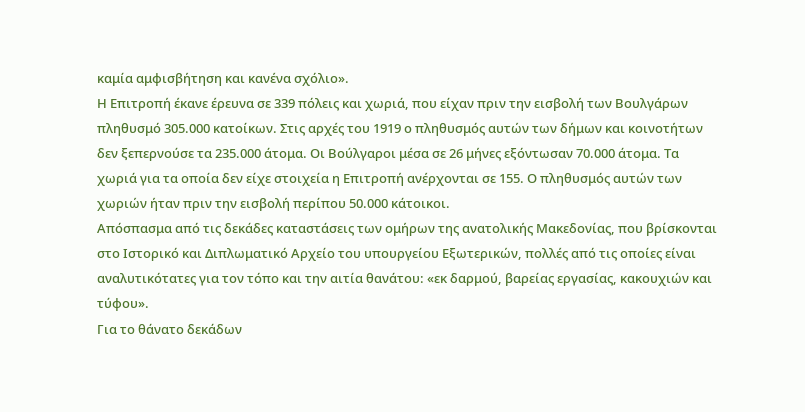καμία αμφισβήτηση και κανένα σχόλιο».
Η Επιτροπή έκανε έρευνα σε 339 πόλεις και χωριά, που είχαν πριν την εισβολή των Βουλγάρων πληθυσμό 305.000 κατοίκων. Στις αρχές του 1919 ο πληθυσμός αυτών των δήμων και κοινοτήτων δεν ξεπερνούσε τα 235.000 άτομα. Οι Βούλγαροι μέσα σε 26 μήνες εξόντωσαν 70.000 άτομα. Τα χωριά για τα οποία δεν είχε στοιχεία η Επιτροπή ανέρχονται σε 155. Ο πληθυσμός αυτών των χωριών ήταν πριν την εισβολή περίπου 50.000 κάτοικοι.
Απόσπασμα από τις δεκάδες καταστάσεις των ομήρων της ανατολικής Μακεδονίας, που βρίσκονται στο Ιστορικό και Διπλωματικό Αρχείο του υπουργείου Εξωτερικών, πολλές από τις οποίες είναι αναλυτικότατες για τον τόπο και την αιτία θανάτου: «εκ δαρμού, βαρείας εργασίας, κακουχιών και τύφου».
Για το θάνατο δεκάδων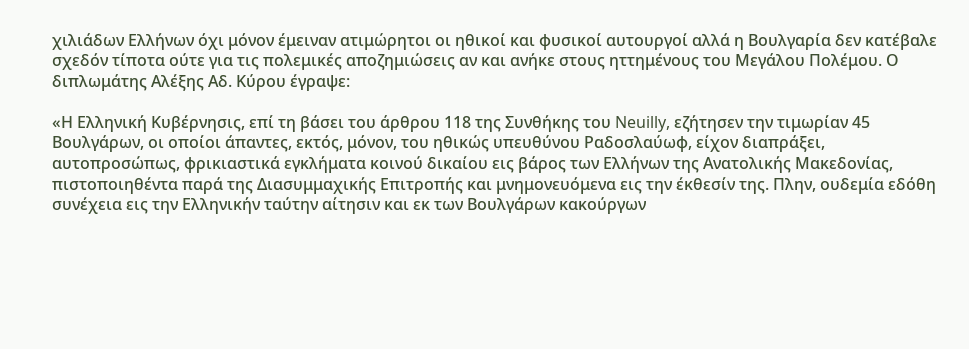χιλιάδων Ελλήνων όχι μόνον έμειναν ατιμώρητοι οι ηθικοί και φυσικοί αυτουργοί αλλά η Βουλγαρία δεν κατέβαλε σχεδόν τίποτα ούτε για τις πολεμικές αποζημιώσεις αν και ανήκε στους ηττημένους του Μεγάλου Πολέμου. Ο διπλωμάτης Αλέξης Αδ. Κύρου έγραψε:

«Η Ελληνική Κυβέρνησις, επί τη βάσει του άρθρου 118 της Συνθήκης του Neuilly, εζήτησεν την τιμωρίαν 45 Βουλγάρων, οι οποίοι άπαντες, εκτός, μόνον, του ηθικώς υπευθύνου Ραδοσλαύωφ, είχον διαπράξει, αυτοπροσώπως, φρικιαστικά εγκλήματα κοινού δικαίου εις βάρος των Ελλήνων της Ανατολικής Μακεδονίας, πιστοποιηθέντα παρά της Διασυμμαχικής Επιτροπής και μνημονευόμενα εις την έκθεσίν της. Πλην, ουδεμία εδόθη συνέχεια εις την Ελληνικήν ταύτην αίτησιν και εκ των Βουλγάρων κακούργων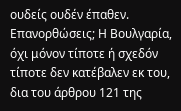ουδείς ουδέν έπαθεν. Επανορθώσεις; Η Βουλγαρία, όχι μόνον τίποτε ή σχεδόν τίποτε δεν κατέβαλεν εκ του, δια του άρθρου 121 της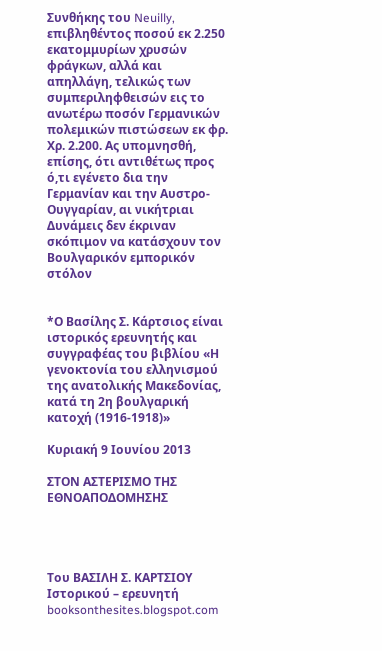Συνθήκης του Neuilly, επιβληθέντος ποσού εκ 2.250 εκατομμυρίων χρυσών φράγκων, αλλά και απηλλάγη, τελικώς των συμπεριληφθεισών εις το ανωτέρω ποσόν Γερμανικών πολεμικών πιστώσεων εκ φρ. Χρ. 2.200. Ας υπομνησθή, επίσης, ότι αντιθέτως προς ό,τι εγένετο δια την Γερμανίαν και την Αυστρο- Ουγγαρίαν, αι νικήτριαι Δυνάμεις δεν έκριναν σκόπιμον να κατάσχουν τον Βουλγαρικόν εμπορικόν στόλον


*Ο Βασίλης Σ. Κάρτσιος είναι ιστορικός ερευνητής και συγγραφέας του βιβλίου «Η γενοκτονία του ελληνισμού της ανατολικής Μακεδονίας, κατά τη 2η βουλγαρική κατοχή (1916-1918)»

Κυριακή 9 Ιουνίου 2013

ΣΤΟΝ ΑΣΤΕΡΙΣΜΟ ΤΗΣ ΕΘΝΟΑΠΟΔΟΜΗΣΗΣ




Του ΒΑΣΙΛΗ Σ. ΚΑΡΤΣΙΟΥ
Ιστορικού – ερευνητή
booksonthesites.blogspot.com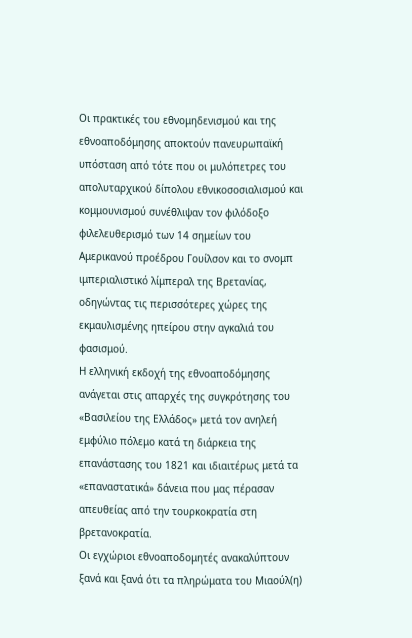Οι πρακτικές του εθνομηδενισμού και της εθνοαποδόμησης αποκτούν πανευρωπαϊκή υπόσταση από τότε που οι μυλόπετρες του απολυταρχικού δίπολου εθνικοσοσιαλισμού και κομμουνισμού συνέθλιψαν τον φιλόδοξο φιλελευθερισμό των 14 σημείων του Αμερικανού προέδρου Γουίλσον και το σνομπ ιμπεριαλιστικό λίμπεραλ της Βρετανίας, οδηγώντας τις περισσότερες χώρες της εκμαυλισμένης ηπείρου στην αγκαλιά του φασισμού.
Η ελληνική εκδοχή της εθνοαποδόμησης ανάγεται στις απαρχές της συγκρότησης του «Βασιλείου της Ελλάδος» μετά τον ανηλεή εμφύλιο πόλεμο κατά τη διάρκεια της επανάστασης του 1821 και ιδιαιτέρως μετά τα «επαναστατικά» δάνεια που μας πέρασαν απευθείας από την τουρκοκρατία στη βρετανοκρατία.
Οι εγχώριοι εθνοαποδομητές ανακαλύπτουν ξανά και ξανά ότι τα πληρώματα του Μιαούλ(η)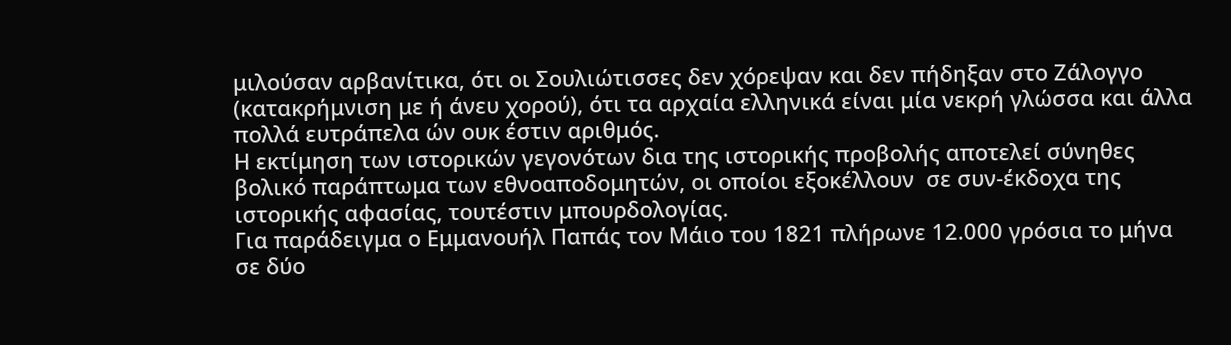μιλούσαν αρβανίτικα, ότι οι Σουλιώτισσες δεν χόρεψαν και δεν πήδηξαν στο Ζάλογγο (κατακρήμνιση με ή άνευ χορού), ότι τα αρχαία ελληνικά είναι μία νεκρή γλώσσα και άλλα πολλά ευτράπελα ών ουκ έστιν αριθμός.
Η εκτίμηση των ιστορικών γεγονότων δια της ιστορικής προβολής αποτελεί σύνηθες βολικό παράπτωμα των εθνοαποδομητών, οι οποίοι εξοκέλλουν  σε συν-έκδοχα της ιστορικής αφασίας, τουτέστιν μπουρδολογίας.
Για παράδειγμα ο Εμμανουήλ Παπάς τον Μάιο του 1821 πλήρωνε 12.000 γρόσια το μήνα σε δύο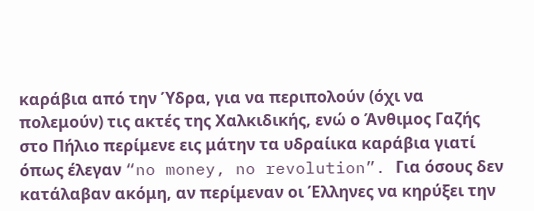καράβια από την Ύδρα, για να περιπολούν (όχι να πολεμούν) τις ακτές της Χαλκιδικής, ενώ ο Άνθιμος Γαζής στο Πήλιο περίμενε εις μάτην τα υδραίικα καράβια γιατί όπως έλεγαν “no money, no revolution”. Για όσους δεν κατάλαβαν ακόμη, αν περίμεναν οι Έλληνες να κηρύξει την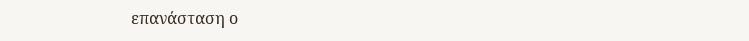επανάσταση ο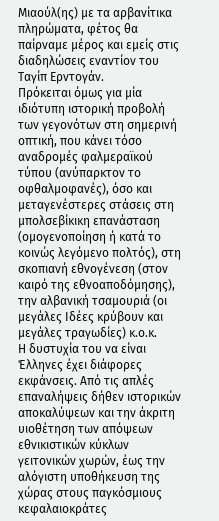Μιαούλ(ης) με τα αρβανίτικα πληρώματα, φέτος θα παίρναμε μέρος και εμείς στις διαδηλώσεις εναντίον του Ταγίπ Ερντογάν.
Πρόκειται όμως για μία ιδιότυπη ιστορική προβολή των γεγονότων στη σημερινή οπτική, που κάνει τόσο αναδρομές φαλμεραϊκού τύπου (ανύπαρκτον το οφθαλμοφανές), όσο και μεταγενέστερες στάσεις στη μπολσεβίκικη επανάσταση (ομογενοποίηση ή κατά το κοινώς λεγόμενο πολτός), στη σκοπιανή εθνογένεση (στον καιρό της εθνοαποδόμησης), την αλβανική τσαμουριά (οι μεγάλες Ιδέες κρύβουν και μεγάλες τραγωδίες) κ.ο.κ.
Η δυστυχία του να είναι Έλληνες έχει διάφορες εκφάνσεις. Από τις απλές επαναλήψεις δήθεν ιστορικών αποκαλύψεων και την άκριτη υιοθέτηση των απόψεων εθνικιστικών κύκλων γειτονικών χωρών, έως την αλόγιστη υποθήκευση της χώρας στους παγκόσμιους κεφαλαιοκράτες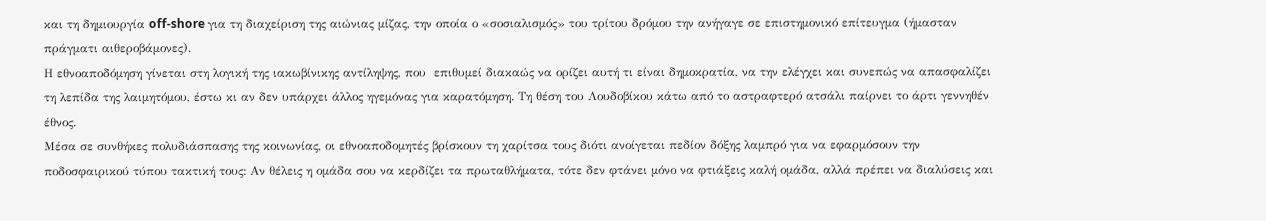και τη δημιουργία off-shore για τη διαχείριση της αιώνιας μίζας, την οποία ο «σοσιαλισμός» του τρίτου δρόμου την ανήγαγε σε επιστημονικό επίτευγμα (ήμασταν πράγματι αιθεροβάμονες).
Η εθνοαποδόμηση γίνεται στη λογική της ιακωβίνικης αντίληψης, που  επιθυμεί διακαώς να ορίζει αυτή τι είναι δημοκρατία, να την ελέγχει και συνεπώς να απασφαλίζει τη λεπίδα της λαιμητόμου, έστω κι αν δεν υπάρχει άλλος ηγεμόνας για καρατόμηση. Τη θέση του Λουδοβίκου κάτω από το αστραφτερό ατσάλι παίρνει το άρτι γεννηθέν έθνος.
Μέσα σε συνθήκες πολυδιάσπασης της κοινωνίας, οι εθνοαποδομητές βρίσκουν τη χαρίτσα τους διότι ανοίγεται πεδίον δόξης λαμπρό για να εφαρμόσουν την ποδοσφαιρικού τύπου τακτική τους: Αν θέλεις η ομάδα σου να κερδίζει τα πρωταθλήματα, τότε δεν φτάνει μόνο να φτιάξεις καλή ομάδα, αλλά πρέπει να διαλύσεις και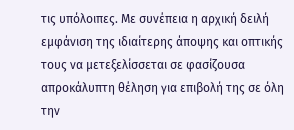τις υπόλοιπες. Με συνέπεια η αρχική δειλή εμφάνιση της ιδιαίτερης άποψης και οπτικής τους να μετεξελίσσεται σε φασίζουσα απροκάλυπτη θέληση για επιβολή της σε όλη την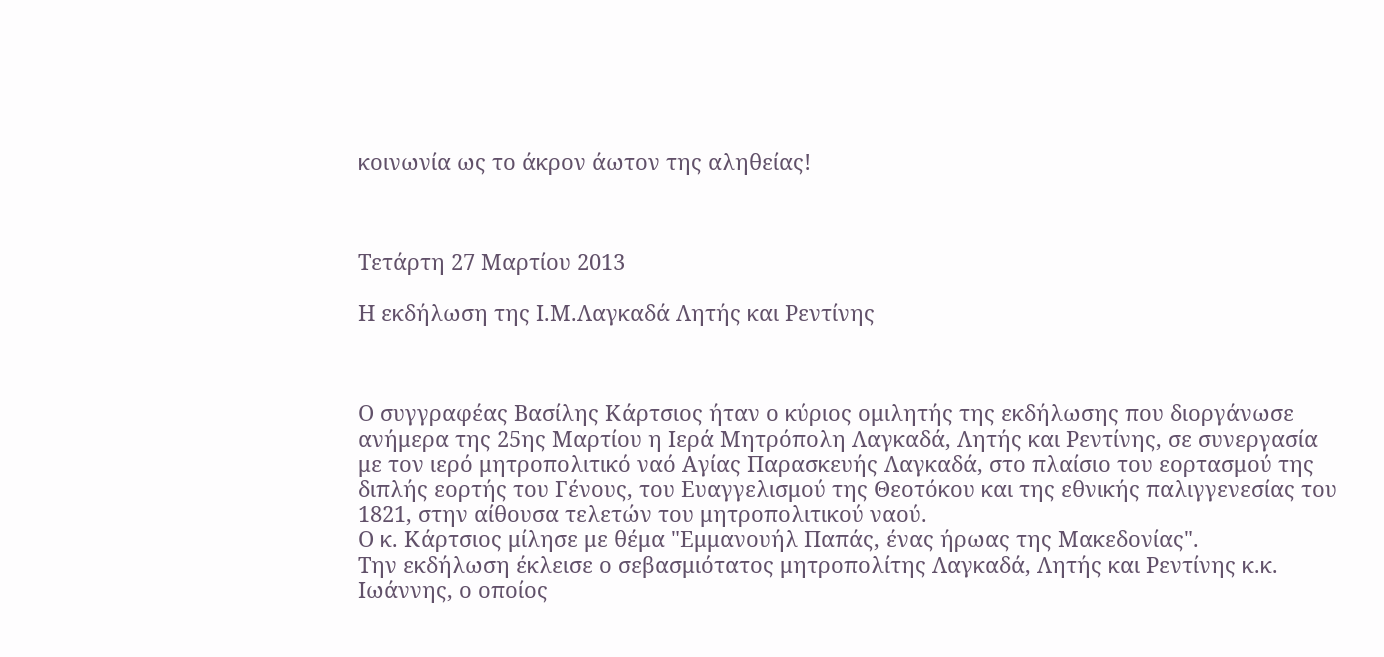κοινωνία ως το άκρον άωτον της αληθείας!



Τετάρτη 27 Μαρτίου 2013

Η εκδήλωση της Ι.Μ.Λαγκαδά Λητής και Ρεντίνης



Ο συγγραφέας Βασίλης Κάρτσιος ήταν ο κύριος ομιλητής της εκδήλωσης που διοργάνωσε ανήμερα της 25ης Μαρτίου η Ιερά Μητρόπολη Λαγκαδά, Λητής και Ρεντίνης, σε συνεργασία με τον ιερό μητροπολιτικό ναό Αγίας Παρασκευής Λαγκαδά, στο πλαίσιο του εορτασμού της διπλής εορτής του Γένους, του Ευαγγελισμού της Θεοτόκου και της εθνικής παλιγγενεσίας του 1821, στην αίθουσα τελετών του μητροπολιτικού ναού.
Ο κ. Κάρτσιος μίλησε με θέμα "Εμμανουήλ Παπάς, ένας ήρωας της Μακεδονίας".
Την εκδήλωση έκλεισε ο σεβασμιότατος μητροπολίτης Λαγκαδά, Λητής και Ρεντίνης κ.κ. Ιωάννης, ο οποίος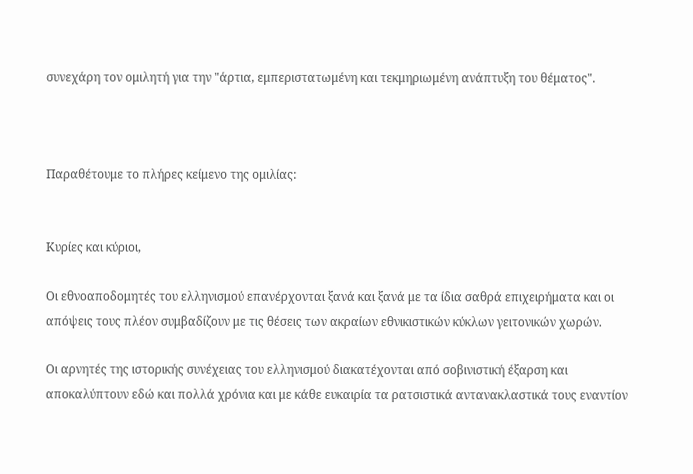συνεχάρη τον ομιλητή για την "άρτια, εμπεριστατωμένη και τεκμηριωμένη ανάπτυξη του θέματος".



Παραθέτουμε το πλήρες κείμενο της ομιλίας:


Κυρίες και κύριοι,

Οι εθνοαποδομητές του ελληνισμού επανέρχονται ξανά και ξανά με τα ίδια σαθρά επιχειρήματα και οι απόψεις τους πλέον συμβαδίζουν με τις θέσεις των ακραίων εθνικιστικών κύκλων γειτονικών χωρών.

Οι αρνητές της ιστορικής συνέχειας του ελληνισμού διακατέχονται από σοβινιστική έξαρση και αποκαλύπτουν εδώ και πολλά χρόνια και με κάθε ευκαιρία τα ρατσιστικά αντανακλαστικά τους εναντίον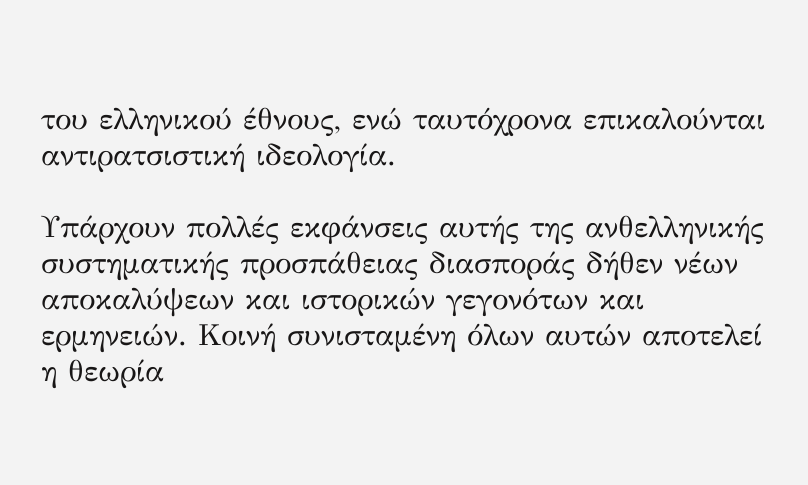του ελληνικού έθνους, ενώ ταυτόχρονα επικαλούνται αντιρατσιστική ιδεολογία.

Υπάρχουν πολλές εκφάνσεις αυτής της ανθελληνικής συστηματικής προσπάθειας διασποράς δήθεν νέων αποκαλύψεων και ιστορικών γεγονότων και ερμηνειών. Κοινή συνισταμένη όλων αυτών αποτελεί η θεωρία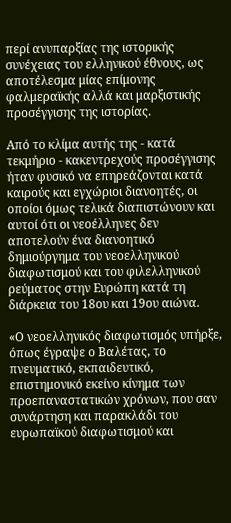περί ανυπαρξίας της ιστορικής συνέχειας του ελληνικού έθνους, ως αποτέλεσμα μίας επίμονης φαλμεραϊκής αλλά και μαρξιστικής προσέγγισης της ιστορίας.

Από το κλίμα αυτής της - κατά τεκμήριο - κακεντρεχούς προσέγγισης ήταν φυσικό να επηρεάζονται κατά καιρούς και εγχώριοι διανοητές, οι οποίοι όμως τελικά διαπιστώνουν και αυτοί ότι οι νεοέλληνες δεν αποτελούν ένα διανοητικό δημιούργημα του νεοελληνικού διαφωτισμού και του φιλελληνικού ρεύματος στην Ευρώπη κατά τη διάρκεια του 18ου και 19ου αιώνα.

«Ο νεοελληνικός διαφωτισμός υπήρξε, όπως έγραψε ο Βαλέτας, το πνευματικό, εκπαιδευτικό, επιστημονικό εκείνο κίνημα των προεπαναστατικών χρόνων, που σαν συνάρτηση και παρακλάδι του ευρωπαϊκού διαφωτισμού και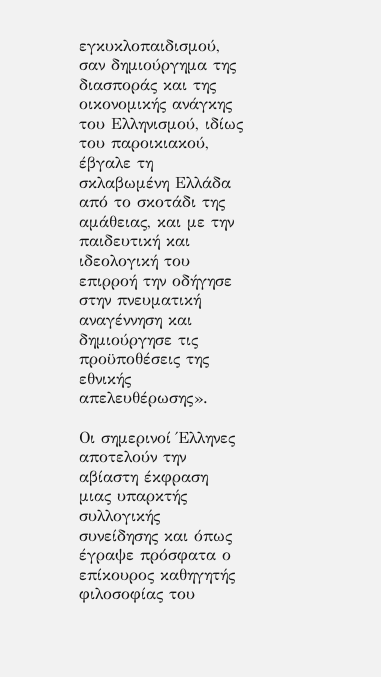εγκυκλοπαιδισμού, σαν δημιούργημα της διασποράς και της οικονομικής ανάγκης του Ελληνισμού, ιδίως του παροικιακού, έβγαλε τη σκλαβωμένη Ελλάδα από το σκοτάδι της αμάθειας, και με την παιδευτική και ιδεολογική του επιρροή την οδήγησε στην πνευματική αναγέννηση και δημιούργησε τις προϋποθέσεις της εθνικής απελευθέρωσης».

Οι σημερινοί Έλληνες αποτελούν την αβίαστη έκφραση μιας υπαρκτής συλλογικής συνείδησης και όπως έγραψε πρόσφατα ο επίκουρος καθηγητής φιλοσοφίας του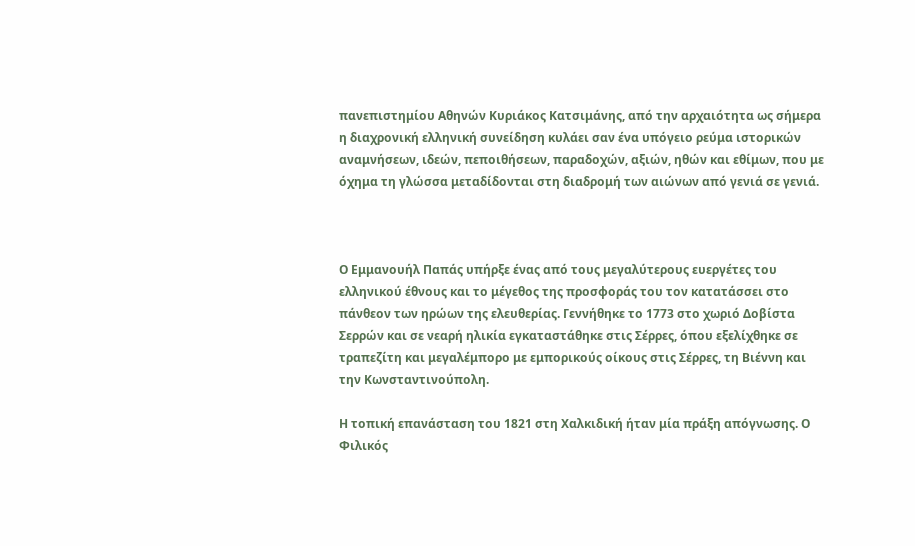πανεπιστημίου Αθηνών Κυριάκος Κατσιμάνης, από την αρχαιότητα ως σήμερα η διαχρονική ελληνική συνείδηση κυλάει σαν ένα υπόγειο ρεύμα ιστορικών αναμνήσεων, ιδεών, πεποιθήσεων, παραδοχών, αξιών, ηθών και εθίμων, που με όχημα τη γλώσσα μεταδίδονται στη διαδρομή των αιώνων από γενιά σε γενιά.



Ο Εμμανουήλ Παπάς υπήρξε ένας από τους μεγαλύτερους ευεργέτες του ελληνικού έθνους και το μέγεθος της προσφοράς του τον κατατάσσει στο πάνθεον των ηρώων της ελευθερίας. Γεννήθηκε το 1773 στο χωριό Δοβίστα Σερρών και σε νεαρή ηλικία εγκαταστάθηκε στις Σέρρες, όπου εξελίχθηκε σε τραπεζίτη και μεγαλέμπορο με εμπορικούς οίκους στις Σέρρες, τη Βιέννη και την Κωνσταντινούπολη.

Η τοπική επανάσταση του 1821 στη Χαλκιδική ήταν μία πράξη απόγνωσης. Ο Φιλικός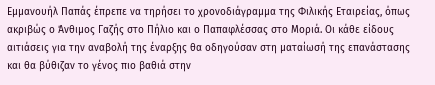Εμμανουήλ Παπάς έπρεπε να τηρήσει το χρονοδιάγραμμα της Φιλικής Εταιρείας, όπως ακριβώς ο Άνθιμος Γαζής στο Πήλιο και ο Παπαφλέσσας στο Μοριά. Οι κάθε είδους αιτιάσεις για την αναβολή της έναρξης θα οδηγούσαν στη ματαίωσή της επανάστασης και θα βύθιζαν το γένος πιο βαθιά στην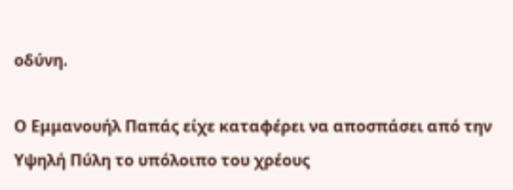οδύνη.

Ο Εμμανουήλ Παπάς είχε καταφέρει να αποσπάσει από την Υψηλή Πύλη το υπόλοιπο του χρέους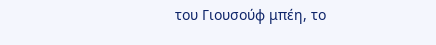του Γιουσούφ μπέη, το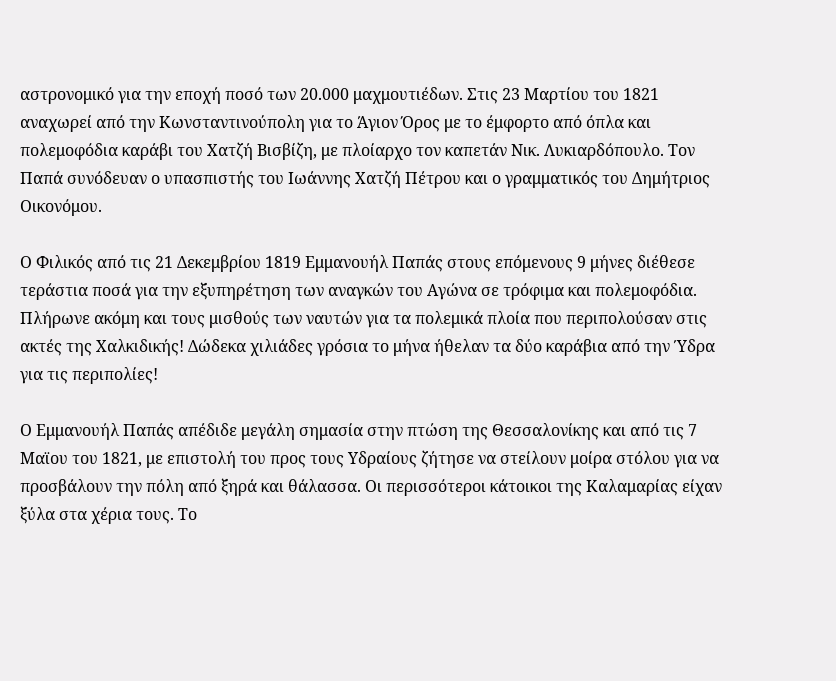αστρονομικό για την εποχή ποσό των 20.000 μαχμουτιέδων. Στις 23 Μαρτίου του 1821 αναχωρεί από την Κωνσταντινούπολη για το Άγιον Όρος με το έμφορτο από όπλα και πολεμοφόδια καράβι του Χατζή Βισβίζη, με πλοίαρχο τον καπετάν Νικ. Λυκιαρδόπουλο. Τον Παπά συνόδευαν ο υπασπιστής του Ιωάννης Χατζή Πέτρου και ο γραμματικός του Δημήτριος Οικονόμου.

Ο Φιλικός από τις 21 Δεκεμβρίου 1819 Εμμανουήλ Παπάς στους επόμενους 9 μήνες διέθεσε τεράστια ποσά για την εξυπηρέτηση των αναγκών του Αγώνα σε τρόφιμα και πολεμοφόδια. Πλήρωνε ακόμη και τους μισθούς των ναυτών για τα πολεμικά πλοία που περιπολούσαν στις ακτές της Χαλκιδικής! Δώδεκα χιλιάδες γρόσια το μήνα ήθελαν τα δύο καράβια από την Ύδρα για τις περιπολίες!

Ο Εμμανουήλ Παπάς απέδιδε μεγάλη σημασία στην πτώση της Θεσσαλονίκης και από τις 7 Μαϊου του 1821, με επιστολή του προς τους Υδραίους ζήτησε να στείλουν μοίρα στόλου για να προσβάλουν την πόλη από ξηρά και θάλασσα. Οι περισσότεροι κάτοικοι της Καλαμαρίας είχαν ξύλα στα χέρια τους. Το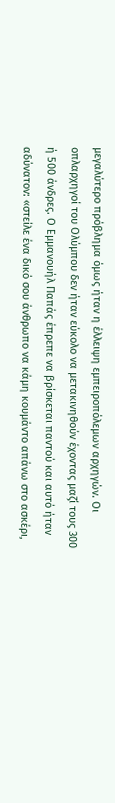μεγαλύτερο πρόβλημα όμως ήταν η έλλειψη εμπειροπόλεμων αρχηγών. Οι οπλαρχηγοί του Ολύμπου δεν ήταν εύκολο να μετακινηθούν έχοντας μαζί τους 300 ή 500 άνδρες. Ο Εμμανουήλ Παπάς έπρεπε να βρίσκεται παντού και αυτό ήταν αδύνατον: «στείλε ένα δικό σου άνθρωπο να κάμη κουμάντο απάνω στο ασκέρι,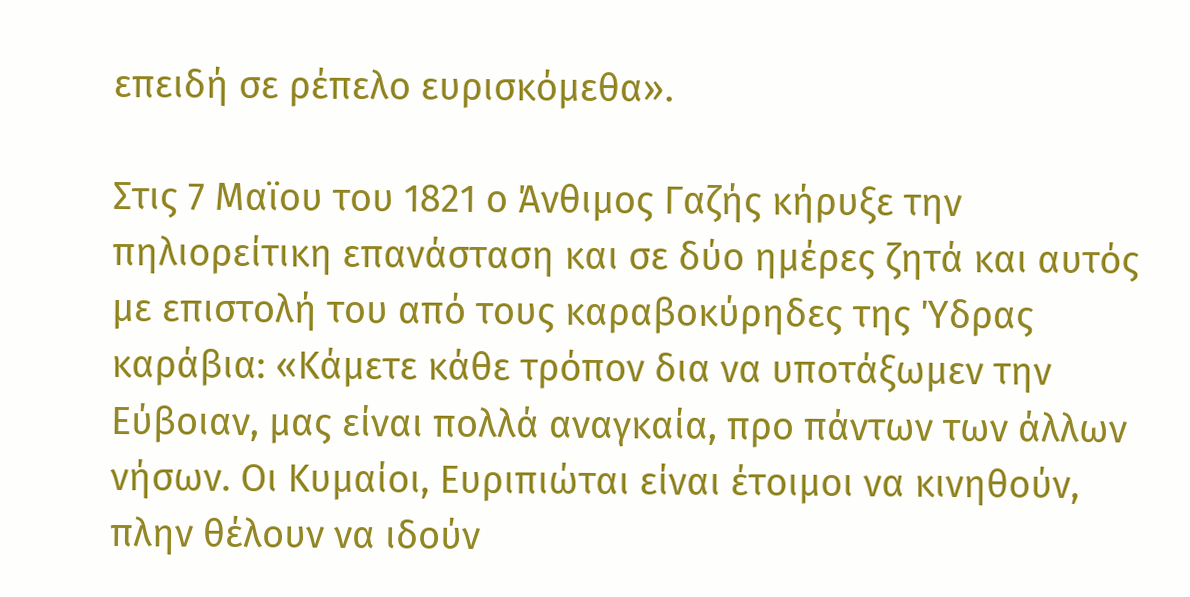επειδή σε ρέπελο ευρισκόμεθα».

Στις 7 Μαϊου του 1821 ο Άνθιμος Γαζής κήρυξε την πηλιορείτικη επανάσταση και σε δύο ημέρες ζητά και αυτός με επιστολή του από τους καραβοκύρηδες της Ύδρας καράβια: «Κάμετε κάθε τρόπον δια να υποτάξωμεν την Εύβοιαν, μας είναι πολλά αναγκαία, προ πάντων των άλλων νήσων. Οι Κυμαίοι, Ευριπιώται είναι έτοιμοι να κινηθούν, πλην θέλουν να ιδούν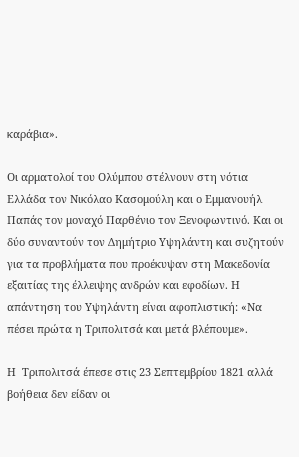καράβια».

Οι αρματολοί του Ολύμπου στέλνουν στη νότια Ελλάδα τον Νικόλαο Κασομούλη και ο Εμμανουήλ Παπάς τον μοναχό Παρθένιο τον Ξενοφωντινό. Και οι δύο συναντούν τον Δημήτριο Υψηλάντη και συζητούν για τα προβλήματα που προέκυψαν στη Μακεδονία εξαιτίας της έλλειψης ανδρών και εφοδίων. Η απάντηση του Υψηλάντη είναι αφοπλιστική: «Να πέσει πρώτα η Τριπολιτσά και μετά βλέπουμε».

Η  Τριπολιτσά έπεσε στις 23 Σεπτεμβρίου 1821 αλλά βοήθεια δεν είδαν οι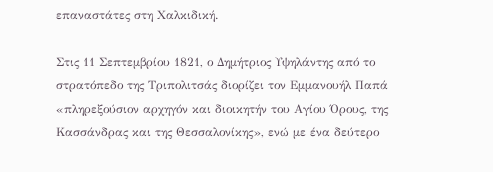επαναστάτες στη Χαλκιδική.

Στις 11 Σεπτεμβρίου 1821, ο Δημήτριος Υψηλάντης από το στρατόπεδο της Τριπολιτσάς διορίζει τον Εμμανουήλ Παπά «πληρεξούσιον αρχηγόν και διοικητήν του Αγίου Όρους, της Κασσάνδρας και της Θεσσαλονίκης», ενώ με ένα δεύτερο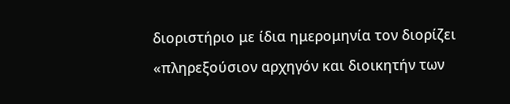διοριστήριο με ίδια ημερομηνία τον διορίζει «πληρεξούσιον αρχηγόν και διοικητήν των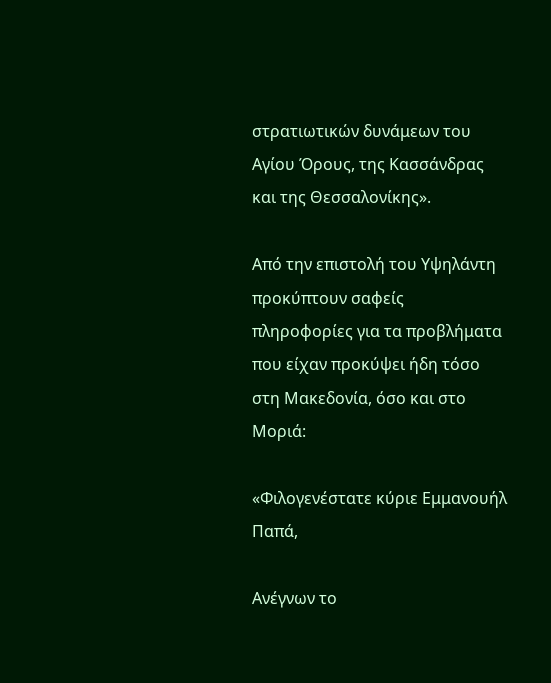στρατιωτικών δυνάμεων του Αγίου Όρους, της Κασσάνδρας και της Θεσσαλονίκης».

Από την επιστολή του Υψηλάντη προκύπτουν σαφείς πληροφορίες για τα προβλήματα που είχαν προκύψει ήδη τόσο στη Μακεδονία, όσο και στο Μοριά:

«Φιλογενέστατε κύριε Εμμανουήλ Παπά,

Ανέγνων το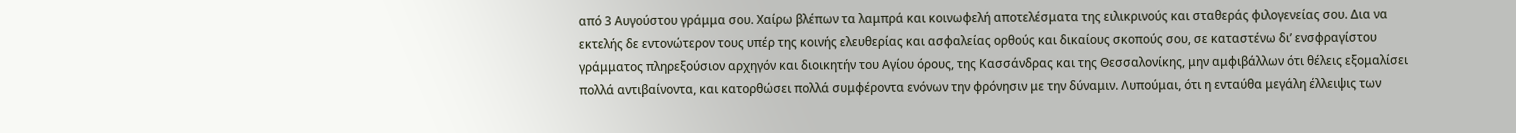από 3 Αυγούστου γράμμα σου. Χαίρω βλέπων τα λαμπρά και κοινωφελή αποτελέσματα της ειλικρινούς και σταθεράς φιλογενείας σου. Δια να εκτελής δε εντονώτερον τους υπέρ της κοινής ελευθερίας και ασφαλείας ορθούς και δικαίους σκοπούς σου, σε καταστένω δι’ ενσφραγίστου γράμματος πληρεξούσιον αρχηγόν και διοικητήν του Αγίου όρους, της Κασσάνδρας και της Θεσσαλονίκης, μην αμφιβάλλων ότι θέλεις εξομαλίσει πολλά αντιβαίνοντα, και κατορθώσει πολλά συμφέροντα ενόνων την φρόνησιν με την δύναμιν. Λυπούμαι, ότι η ενταύθα μεγάλη έλλειψις των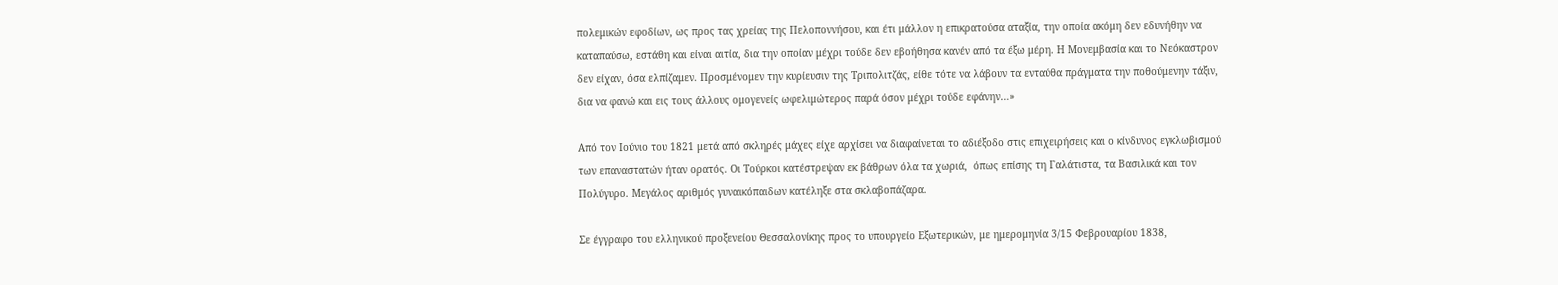πολεμικών εφοδίων, ως προς τας χρείας της Πελοποννήσου, και έτι μάλλον η επικρατούσα αταξία, την οποία ακόμη δεν εδυνήθην να καταπαύσω, εστάθη και είναι αιτία, δια την οποίαν μέχρι τούδε δεν εβοήθησα κανέν από τα έξω μέρη. Η Μονεμβασία και το Νεόκαστρον δεν είχαν, όσα ελπίζαμεν. Προσμένομεν την κυρίευσιν της Τριπολιτζάς, είθε τότε να λάβουν τα ενταύθα πράγματα την ποθούμενην τάξιν, δια να φανώ και εις τους άλλους ομογενείς ωφελιμώτερος παρά όσον μέχρι τούδε εφάνην…»

Από τον Ιούνιο του 1821 μετά από σκληρές μάχες είχε αρχίσει να διαφαίνεται το αδιέξοδο στις επιχειρήσεις και ο κίνδυνος εγκλωβισμού των επαναστατών ήταν ορατός. Οι Τούρκοι κατέστρεψαν εκ βάθρων όλα τα χωριά,  όπως επίσης τη Γαλάτιστα, τα Βασιλικά και τον Πολύγυρο. Μεγάλος αριθμός γυναικόπαιδων κατέληξε στα σκλαβοπάζαρα.

Σε έγγραφο του ελληνικού προξενείου Θεσσαλονίκης προς το υπουργείο Εξωτερικών, με ημερομηνία 3/15 Φεβρουαρίου 1838,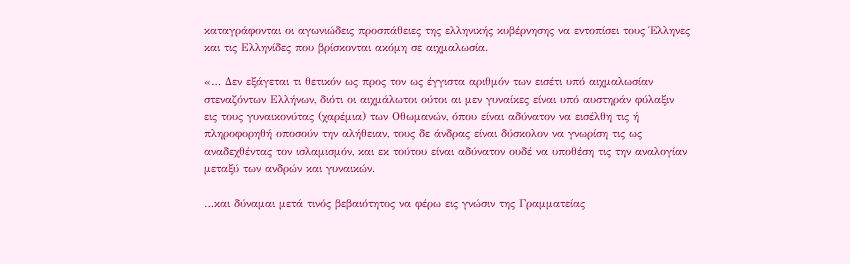καταγράφονται οι αγωνιώδεις προσπάθειες της ελληνικής κυβέρνησης να εντοπίσει τους Έλληνες και τις Ελληνίδες που βρίσκονται ακόμη σε αιχμαλωσία.

«… Δεν εξάγεται τι θετικόν ως προς τον ως έγγιστα αριθμόν των εισέτι υπό αιχμαλωσίαν στεναζόντων Ελλήνων, διότι οι αιχμάλωτοι ούτοι αι μεν γυναίκες είναι υπό αυστηράν φύλαξιν εις τους γυναικονύτας (χαρέμια) των Οθωμανών, όπου είναι αδύνατον να εισέλθη τις ή πληροφορηθή οποσούν την αλήθειαν, τους δε άνδρας είναι δύσκολον να γνωρίση τις ως αναδεχθέντας τον ισλαμισμόν, και εκ τούτου είναι αδύνατον ουδέ να υποθέση τις την αναλογίαν μεταξύ των ανδρών και γυναικών.

…και δύναμαι μετά τινός βεβαιότητος να φέρω εις γνώσιν της Γραμματείας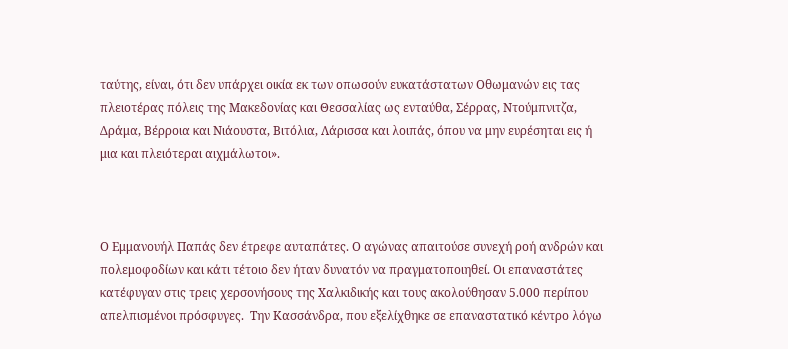ταύτης, είναι, ότι δεν υπάρχει οικία εκ των οπωσούν ευκατάστατων Οθωμανών εις τας πλειοτέρας πόλεις της Μακεδονίας και Θεσσαλίας ως ενταύθα, Σέρρας, Ντούμπνιτζα, Δράμα, Βέρροια και Νιάουστα, Βιτόλια, Λάρισσα και λοιπάς, όπου να μην ευρέσηται εις ή μια και πλειότεραι αιχμάλωτοι».



Ο Εμμανουήλ Παπάς δεν έτρεφε αυταπάτες. Ο αγώνας απαιτούσε συνεχή ροή ανδρών και πολεμοφοδίων και κάτι τέτοιο δεν ήταν δυνατόν να πραγματοποιηθεί. Οι επαναστάτες κατέφυγαν στις τρεις χερσονήσους της Χαλκιδικής και τους ακολούθησαν 5.000 περίπου απελπισμένοι πρόσφυγες.  Την Κασσάνδρα, που εξελίχθηκε σε επαναστατικό κέντρο λόγω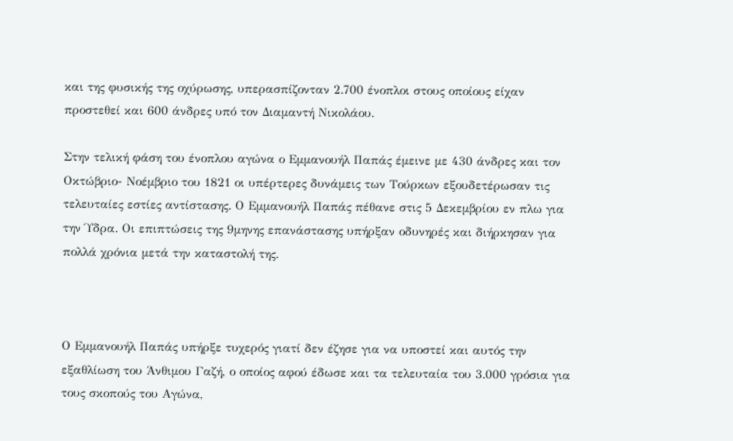και της φυσικής της οχύρωσης, υπερασπίζονταν 2.700 ένοπλοι στους οποίους είχαν προστεθεί και 600 άνδρες υπό τον Διαμαντή Νικολάου.

Στην τελική φάση του ένοπλου αγώνα ο Εμμανουήλ Παπάς έμεινε με 430 άνδρες και τον Οκτώβριο- Νοέμβριο του 1821 οι υπέρτερες δυνάμεις των Τούρκων εξουδετέρωσαν τις τελευταίες εστίες αντίστασης. Ο Εμμανουήλ Παπάς πέθανε στις 5 Δεκεμβρίου εν πλω για την Ύδρα. Οι επιπτώσεις της 9μηνης επανάστασης υπήρξαν οδυνηρές και διήρκησαν για πολλά χρόνια μετά την καταστολή της.



Ο Εμμανουήλ Παπάς υπήρξε τυχερός γιατί δεν έζησε για να υποστεί και αυτός την εξαθλίωση του Άνθιμου Γαζή, ο οποίος αφού έδωσε και τα τελευταία του 3.000 γρόσια για τους σκοπούς του Αγώνα,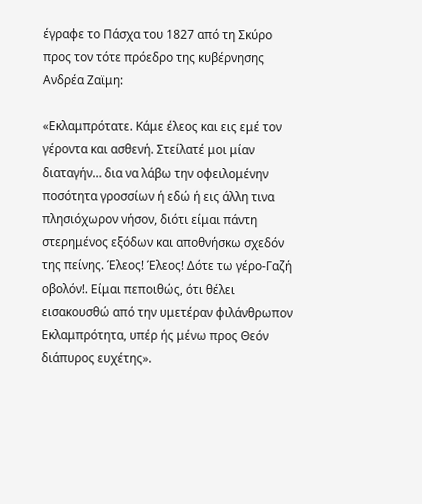έγραφε το Πάσχα του 1827 από τη Σκύρο προς τον τότε πρόεδρο της κυβέρνησης Ανδρέα Ζαϊμη:

«Εκλαμπρότατε. Κάμε έλεος και εις εμέ τον γέροντα και ασθενή. Στείλατέ μοι μίαν διαταγήν… δια να λάβω την οφειλομένην ποσότητα γροσσίων ή εδώ ή εις άλλη τινα πλησιόχωρον νήσον, διότι είμαι πάντη στερημένος εξόδων και αποθνήσκω σχεδόν της πείνης. Έλεος! Έλεος! Δότε τω γέρο-Γαζή οβολόν!. Είμαι πεποιθώς, ότι θέλει εισακουσθώ από την υμετέραν φιλάνθρωπον Εκλαμπρότητα, υπέρ ής μένω προς Θεόν διάπυρος ευχέτης».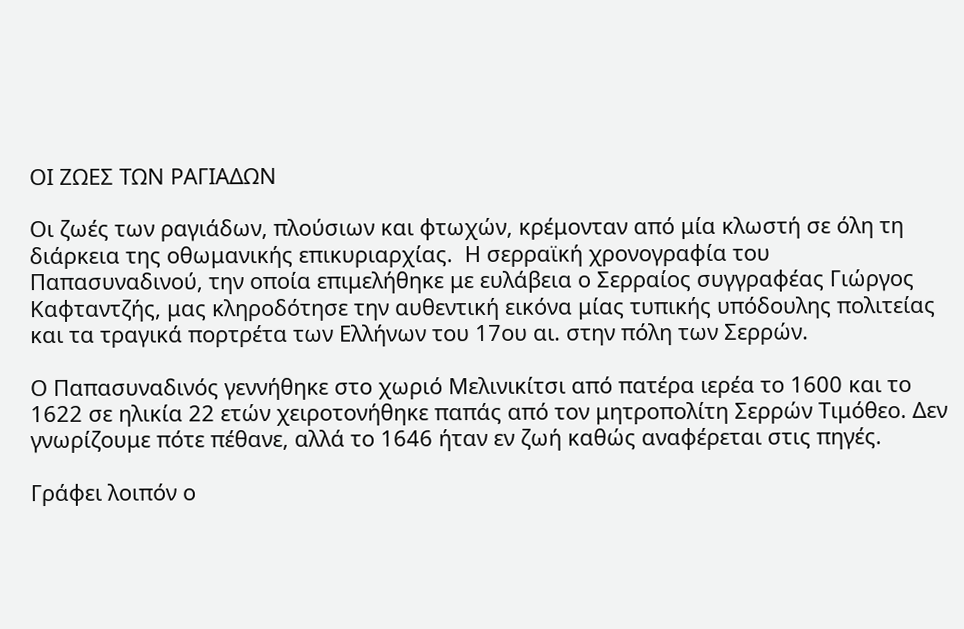ΟΙ ΖΩΕΣ ΤΩΝ ΡΑΓΙΑΔΩΝ

Οι ζωές των ραγιάδων, πλούσιων και φτωχών, κρέμονταν από μία κλωστή σε όλη τη διάρκεια της οθωμανικής επικυριαρχίας.  Η σερραϊκή χρονογραφία του Παπασυναδινού, την οποία επιμελήθηκε με ευλάβεια ο Σερραίος συγγραφέας Γιώργος Καφταντζής, μας κληροδότησε την αυθεντική εικόνα μίας τυπικής υπόδουλης πολιτείας και τα τραγικά πορτρέτα των Ελλήνων του 17ου αι. στην πόλη των Σερρών.

Ο Παπασυναδινός γεννήθηκε στο χωριό Μελινικίτσι από πατέρα ιερέα το 1600 και το 1622 σε ηλικία 22 ετών χειροτονήθηκε παπάς από τον μητροπολίτη Σερρών Τιμόθεο. Δεν γνωρίζουμε πότε πέθανε, αλλά το 1646 ήταν εν ζωή καθώς αναφέρεται στις πηγές.

Γράφει λοιπόν ο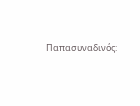Παπασυναδινός: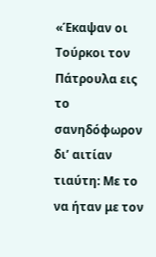«Έκαψαν οι Τούρκοι τον Πάτρουλα εις το σανηδόφωρον δι’ αιτίαν τιαύτη: Με το να ήταν με τον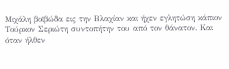Μιχάλη βοϊβώδα εις την Βλαχίαν και ήχεν εγλητώση κάπιον Τούρκον Σεριώτη συντοπήτην του από τον θάνατον. Και όταν ήλθεν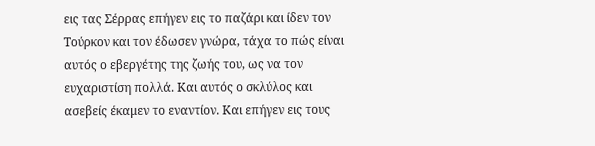εις τας Σέρρας επήγεν εις το παζάρι και ίδεν τον Τούρκον και τον έδωσεν γνώρα, τάχα το πώς είναι αυτός ο εβεργέτης της ζωής του, ως να τον ευχαριστίση πολλά. Και αυτός ο σκλύλος και ασεβείς έκαμεν το εναντίον. Και επήγεν εις τους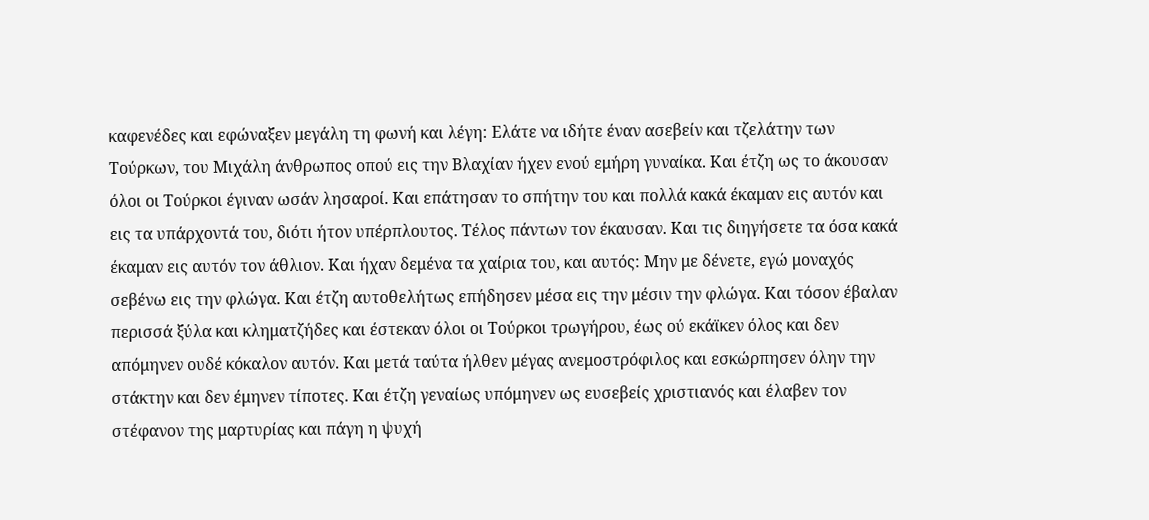καφενέδες και εφώναξεν μεγάλη τη φωνή και λέγη: Ελάτε να ιδήτε έναν ασεβείν και τζελάτην των Τούρκων, του Μιχάλη άνθρωπος οπού εις την Βλαχίαν ήχεν ενού εμήρη γυναίκα. Και έτζη ως το άκουσαν όλοι οι Τούρκοι έγιναν ωσάν λησαροί. Και επάτησαν το σπήτην του και πολλά κακά έκαμαν εις αυτόν και εις τα υπάρχοντά του, διότι ήτον υπέρπλουτος. Τέλος πάντων τον έκαυσαν. Και τις διηγήσετε τα όσα κακά έκαμαν εις αυτόν τον άθλιον. Και ήχαν δεμένα τα χαίρια του, και αυτός: Μην με δένετε, εγώ μοναχός σεβένω εις την φλώγα. Και έτζη αυτοθελήτως επήδησεν μέσα εις την μέσιν την φλώγα. Και τόσον έβαλαν περισσά ξύλα και κληματζήδες και έστεκαν όλοι οι Τούρκοι τρωγήρου, έως ού εκάϊκεν όλος και δεν απόμηνεν ουδέ κόκαλον αυτόν. Και μετά ταύτα ήλθεν μέγας ανεμοστρόφιλος και εσκώρπησεν όλην την στάκτην και δεν έμηνεν τίποτες. Και έτζη γεναίως υπόμηνεν ως ευσεβείς χριστιανός και έλαβεν τον στέφανον της μαρτυρίας και πάγη η ψυχή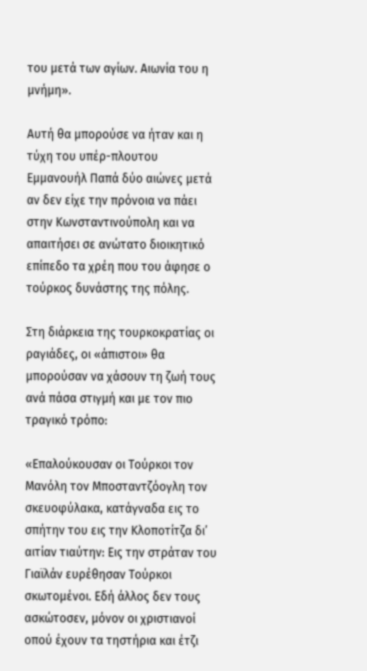του μετά των αγίων. Αιωνία του η μνήμη».

Αυτή θα μπορούσε να ήταν και η τύχη του υπέρ-πλουτου Εμμανουήλ Παπά δύο αιώνες μετά αν δεν είχε την πρόνοια να πάει στην Κωνσταντινούπολη και να απαιτήσει σε ανώτατο διοικητικό επίπεδο τα χρέη που του άφησε ο τούρκος δυνάστης της πόλης.

Στη διάρκεια της τουρκοκρατίας οι ραγιάδες, οι «άπιστοι» θα μπορούσαν να χάσουν τη ζωή τους ανά πάσα στιγμή και με τον πιο τραγικό τρόπο:

«Επαλούκουσαν οι Τούρκοι τον Μανόλη τον Μποσταντζόογλη τον σκευοφύλακα, κατάγναδα εις το σπήτην του εις την Κλοποτίτζα δι’ αιτίαν τιαύτην: Εις την στράταν του Γιαϊλάν ευρέθησαν Τούρκοι σκωτομένοι. Εδή άλλος δεν τους ασκώτοσεν, μόνον οι χριστιανοί οπού έχουν τα τηστήρια και έτζι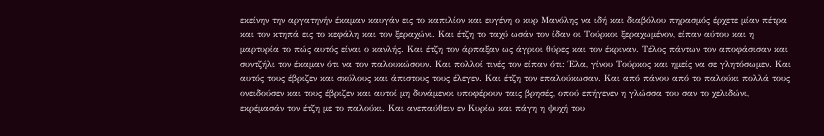εκείνην την αργατηνήν έκαμαν καυγάν εις το καπιλίον και ευγένη ο κυρ Μανόλης να ιδή και διαβόλου πηρασμός έρχετε μίαν πέτρα και τον κτηπά εις το κεφάλη και τον ξεραχώνι. Και έτζη το ταχύ ωσάν τον ίδαν οι Τούρκοι ξεραχωμένον, είπαν αύτου και η μαρτυρία το πώς αυτός είναι ο κανλής. Και έτζη τον άρπαξαν ως άγριοι θύρες και τον έκριναν. Τέλος πάντων τον αποφάσισαν και συντζήλι τον έκαμαν ότι να τον παλουκώσουν. Και πολλοί τινές τον είπαν ότι: Έλα, γίνου Τούρκος και ημείς να σε γλητόσωμεν. Και αυτός τους έβριζεν και σκύλους και άπιστους τους έλεγεν. Και έτζη τον επαλούκωσαν. Και από πάνου από το παλούκι πολλά τους ονειδούσεν και τους έβριζεν και αυτοί μη δυνάμενοι υποφέρουν ταις βρησές, οπού επήγενεν η γλώσσα του σαν το χελιδώνι, εκρέμασάν τον έτζη με το παλούκι. Και ανεπαύθειν εν Κυρίω και πάγη η ψυχή του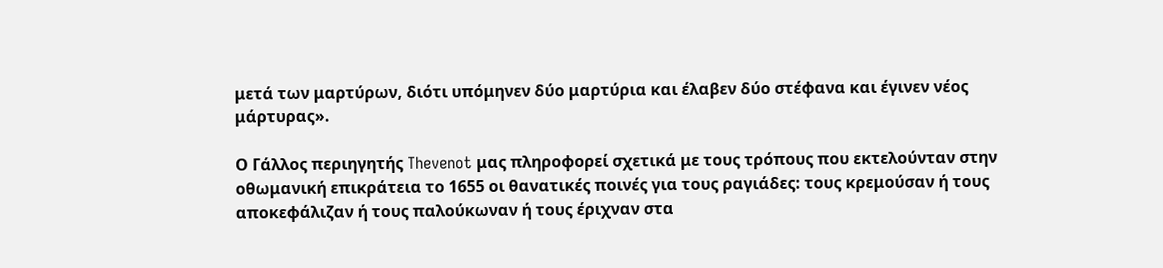μετά των μαρτύρων, διότι υπόμηνεν δύο μαρτύρια και έλαβεν δύο στέφανα και έγινεν νέος μάρτυρας».

Ο Γάλλος περιηγητής Thevenot μας πληροφορεί σχετικά με τους τρόπους που εκτελούνταν στην οθωμανική επικράτεια το 1655 οι θανατικές ποινές για τους ραγιάδες: τους κρεμούσαν ή τους αποκεφάλιζαν ή τους παλούκωναν ή τους έριχναν στα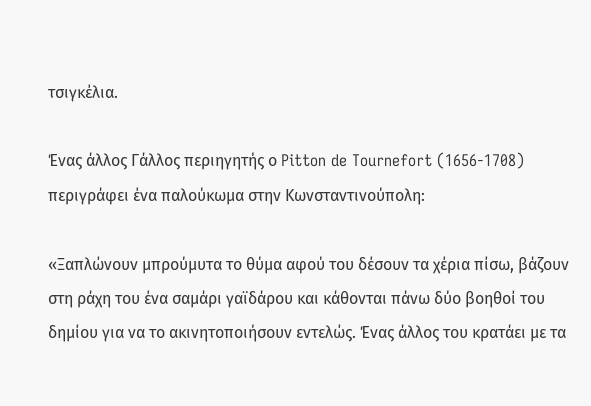τσιγκέλια.

Ένας άλλος Γάλλος περιηγητής ο Pitton de Tournefort (1656-1708) περιγράφει ένα παλούκωμα στην Κωνσταντινούπολη:

«Ξαπλώνουν μπρούμυτα το θύμα αφού του δέσουν τα χέρια πίσω, βάζουν στη ράχη του ένα σαμάρι γαϊδάρου και κάθονται πάνω δύο βοηθοί του δημίου για να το ακινητοποιήσουν εντελώς. Ένας άλλος του κρατάει με τα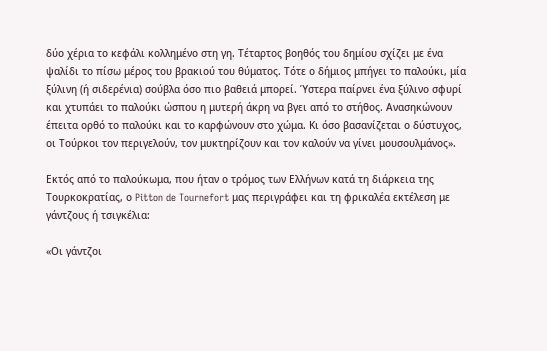δύο χέρια το κεφάλι κολλημένο στη γη. Τέταρτος βοηθός του δημίου σχίζει με ένα ψαλίδι το πίσω μέρος του βρακιού του θύματος. Τότε ο δήμιος μπήγει το παλούκι, μία ξύλινη (ή σιδερένια) σούβλα όσο πιο βαθειά μπορεί. Ύστερα παίρνει ένα ξύλινο σφυρί και χτυπάει το παλούκι ώσπου η μυτερή άκρη να βγει από το στήθος. Ανασηκώνουν  έπειτα ορθό το παλούκι και το καρφώνουν στο χώμα. Κι όσο βασανίζεται ο δύστυχος, οι Τούρκοι τον περιγελούν, τον μυκτηρίζουν και τον καλούν να γίνει μουσουλμάνος».

Εκτός από το παλούκωμα, που ήταν ο τρόμος των Ελλήνων κατά τη διάρκεια της Τουρκοκρατίας, ο Pitton de Tournefort μας περιγράφει και τη φρικαλέα εκτέλεση με γάντζους ή τσιγκέλια:

«Οι γάντζοι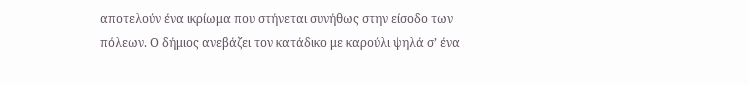αποτελούν ένα ικρίωμα που στήνεται συνήθως στην είσοδο των πόλεων. Ο δήμιος ανεβάζει τον κατάδικο με καρούλι ψηλά σ’ ένα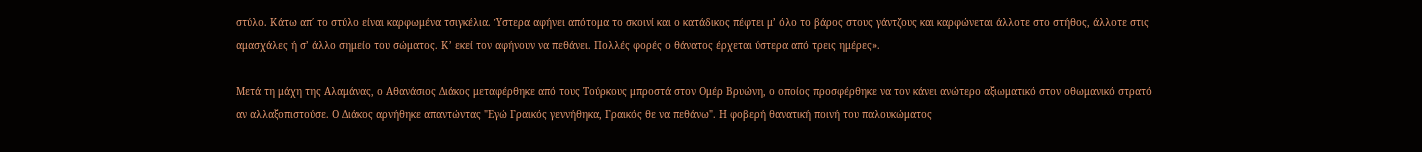στύλο. Κάτω απ΄ το στύλο είναι καρφωμένα τσιγκέλια. Ύστερα αφήνει απότομα το σκοινί και ο κατάδικος πέφτει μ’ όλο το βάρος στους γάντζους και καρφώνεται άλλοτε στο στήθος, άλλοτε στις αμασχάλες ή σ’ άλλο σημείο του σώματος. Κ’ εκεί τον αφήνουν να πεθάνει. Πολλές φορές ο θάνατος έρχεται ύστερα από τρεις ημέρες».

Μετά τη μάχη της Αλαμάνας, ο Αθανάσιος Διάκος μεταφέρθηκε από τους Τούρκους μπροστά στον Ομέρ Βρυώνη, ο οποίος προσφέρθηκε να τον κάνει ανώτερο αξιωματικό στον οθωμανικό στρατό αν αλλαξοπιστούσε. Ο Διάκος αρνήθηκε απαντώντας "Εγώ Γραικός γεννήθηκα, Γραικός θε να πεθάνω". Η φοβερή θανατική ποινή του παλουκώματος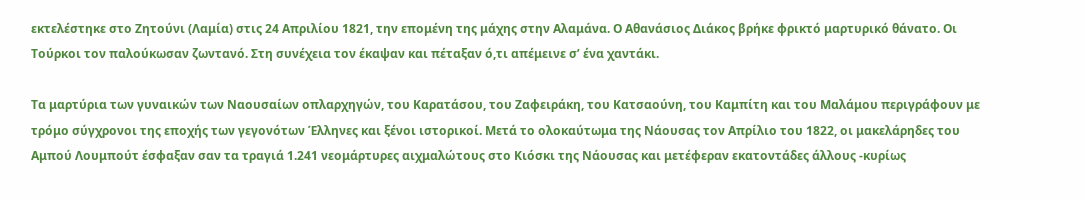εκτελέστηκε στο Ζητούνι (Λαμία) στις 24 Απριλίου 1821, την επομένη της μάχης στην Αλαμάνα. Ο Αθανάσιος Διάκος βρήκε φρικτό μαρτυρικό θάνατο. Οι Τούρκοι τον παλούκωσαν ζωντανό. Στη συνέχεια τον έκαψαν και πέταξαν ό,τι απέμεινε σ’ ένα χαντάκι.

Τα μαρτύρια των γυναικών των Ναουσαίων οπλαρχηγών, του Καρατάσου, του Ζαφειράκη, του Κατσαούνη, του Καμπίτη και του Μαλάμου περιγράφουν με τρόμο σύγχρονοι της εποχής των γεγονότων Έλληνες και ξένοι ιστορικοί. Μετά το ολοκαύτωμα της Νάουσας τον Απρίλιο του 1822, οι μακελάρηδες του Αμπού Λουμπούτ έσφαξαν σαν τα τραγιά 1.241 νεομάρτυρες αιχμαλώτους στο Κιόσκι της Νάουσας και μετέφεραν εκατοντάδες άλλους -κυρίως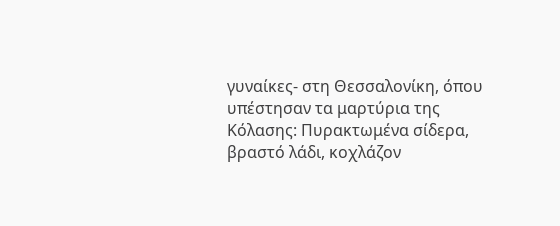γυναίκες- στη Θεσσαλονίκη, όπου υπέστησαν τα μαρτύρια της Κόλασης: Πυρακτωμένα σίδερα, βραστό λάδι, κοχλάζον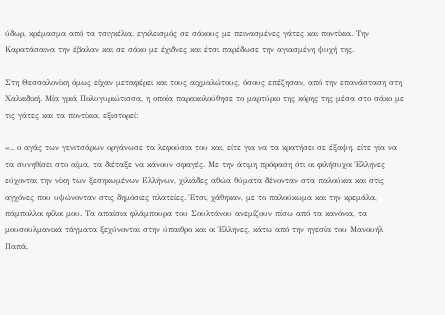ύδωρ, κρέμασμα από τα τσιγκέλια, εγκλεισμός σε σάκους με πεινασμένες γάτες και ποντίκια. Την Καρατάσαινα την έβαλαν και σε σάκο με έχιδνες και έτσι παρέδωσε την αγιασμένη ψυχή της.

Στη Θεσσαλονίκη όμως είχαν μεταφέρει και τους αιχμαλώτους, όσους επέζησαν, από την επανάσταση στη Χαλκιδική. Μία γριά Πολυγυριώτισσα, η οποία παρακολούθησε το μαρτύριο της κόρης της μέσα στο σάκο με τις γάτες και τα ποντίκια, εξιστορεί:

«.. ο αγάς των γενιτσάρων οργάνωσε τα λεφούσια του και, είτε για να τα κρατήσει σε έξαψη, είτε για να τα συνηθίσει στο αίμα, τα διέταξε να κάνουν σφαγές. Με την άτιμη πρόφαση ότι οι φιλήσυχοι Έλληνες εύχονται την νίκη των ξεσηκωμένων Ελλήνων, χιλιάδες αθώα θύματα δένονταν στα παλούκια και στις αγχόνες που υψώνονταν στις δημόσιες πλατείες. Έτσι, χάθηκαν, με το παλούκωμα και την κρεμάλα, πάμπολλοι φίλοι μου. Τα απαίσια φλάμπουρα του Σουλτάνου ανεμίζουν πίσω από τα κανόνια, τα μουσουλμανικά τάγματα ξεχύνονται στην ύπαιθρο και οι Έλληνες, κάτω από την ηγεσία του Μανουήλ Παπά,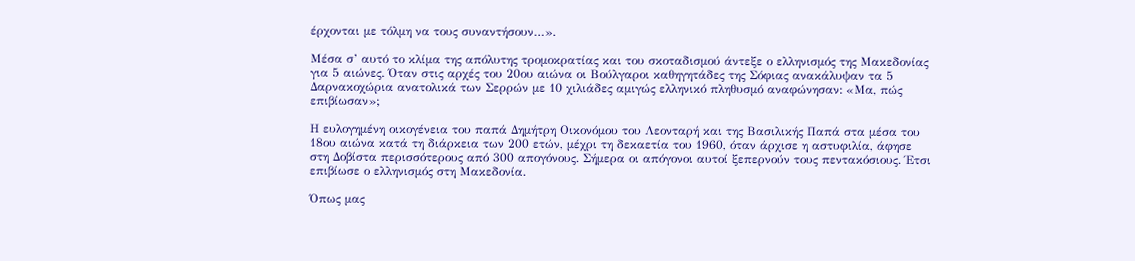έρχονται με τόλμη να τους συναντήσουν…».

Μέσα σ’ αυτό το κλίμα της απόλυτης τρομοκρατίας και του σκοταδισμού άντεξε ο ελληνισμός της Μακεδονίας για 5 αιώνες. Όταν στις αρχές του 20ου αιώνα οι Βούλγαροι καθηγητάδες της Σόφιας ανακάλυψαν τα 5 Δαρνακοχώρια ανατολικά των Σερρών με 10 χιλιάδες αμιγώς ελληνικό πληθυσμό αναφώνησαν: «Μα, πώς επιβίωσαν»;

Η ευλογημένη οικογένεια του παπά Δημήτρη Οικονόμου του Λεονταρή και της Βασιλικής Παπά στα μέσα του 18ου αιώνα κατά τη διάρκεια των 200 ετών, μέχρι τη δεκαετία του 1960, όταν άρχισε η αστυφιλία, άφησε στη Δοβίστα περισσότερους από 300 απογόνους. Σήμερα οι απόγονοι αυτοί ξεπερνούν τους πεντακόσιους. Έτσι επιβίωσε ο ελληνισμός στη Μακεδονία.

Όπως μας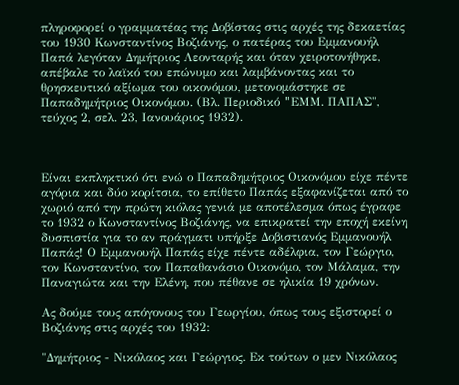πληροφορεί ο γραμματέας της Δοβίστας στις αρχές της δεκαετίας του 1930 Κωνσταντίνος Βοζιάνης, ο πατέρας του Εμμανουήλ Παπά λεγόταν Δημήτριος Λεονταρής και όταν χειροτονήθηκε, απέβαλε το λαϊκό του επώνυμο και λαμβάνοντας και το θρησκευτικό αξίωμα του οικονόμου, μετονομάστηκε σε Παπαδημήτριος Οικονόμου. (Βλ. Περιοδικό "EΜΜ. ΠΑΠΑΣ", τεύχος 2, σελ. 23, Ιανουάριος 1932).



Είναι εκπληκτικό ότι ενώ ο Παπαδημήτριος Οικονόμου είχε πέντε αγόρια και δύο κορίτσια, το επίθετο Παπάς εξαφανίζεται από το χωριό από την πρώτη κιόλας γενιά με αποτέλεσμα όπως έγραφε το 1932 ο Κωνσταντίνος Βοζιάνης, να επικρατεί την εποχή εκείνη δυσπιστία για το αν πράγματι υπήρξε Δοβιστιανός Εμμανουήλ Παπάς! Ο Εμμανουήλ Παπάς είχε πέντε αδέλφια, τον Γεώργιο, τον Κωνσταντίνο, τον Παπαθανάσιο Οικονόμο, τον Μάλαμα, την Παναγιώτα και την Ελένη, που πέθανε σε ηλικία 19 χρόνων.

Ας δούμε τους απόγονους του Γεωργίου, όπως τους εξιστορεί ο Βοζιάνης στις αρχές του 1932:

"Δημήτριος - Νικόλαος και Γεώργιος. Εκ τούτων ο μεν Νικόλαος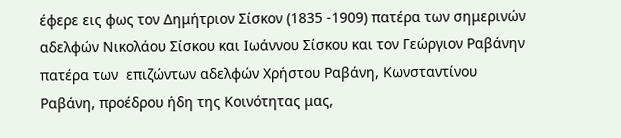έφερε εις φως τον Δημήτριον Σίσκον (1835 -1909) πατέρα των σημερινών αδελφών Νικολάου Σίσκου και Ιωάννου Σίσκου και τον Γεώργιον Ραβάνην πατέρα των  επιζώντων αδελφών Χρήστου Ραβάνη, Κωνσταντίνου Ραβάνη, προέδρου ήδη της Κοινότητας μας,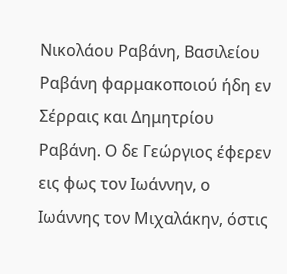Νικολάου Ραβάνη, Βασιλείου Ραβάνη φαρμακοποιού ήδη εν Σέρραις και Δημητρίου Ραβάνη. Ο δε Γεώργιος έφερεν εις φως τον Ιωάννην, ο Ιωάννης τον Μιχαλάκην, όστις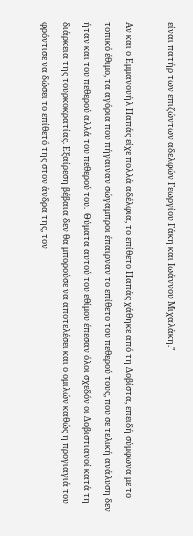είναι πατήρ των επιζώντων αδελφών Γεωργίου Γάκη και Ιωάννου Μιχαλάκη."

Αν και ο Εμμανουήλ Παπάς είχε πολλά αδέλφια, το επίθετο Παπάς χάθηκε από τη Δοβίστα, επειδή σύμφωνα με το τοπικό έθιμο, τα αγόρια που πήγαιναν σώγαμπροι έπαιρναν το επίθετο του πεθερού τους, που σε τελική ανάλυση δεν ήταν και του πεθερού αλλά του πεθερού του.  Θύματα αυτού του εθίμου έπεσαν όλοι σχεδόν οι Δοβιστιανοί κατά τη διάρκεια της τουρκοκρατίας. Εξαίρεση βέβαια δεν θα μπορούσε να αποτελέσει και ο ομιλών καθώς η προγιαγιά του φρόντισε να δώσει το επίθετό της στον άνδρα της, τον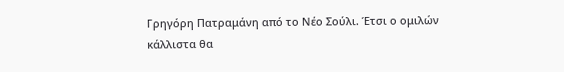Γρηγόρη Πατραμάνη από το Νέο Σούλι. Έτσι ο ομιλών κάλλιστα θα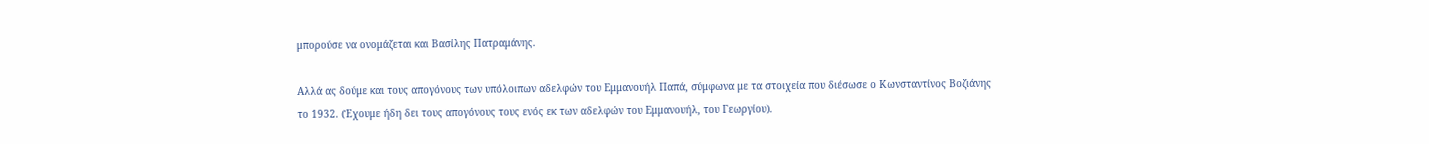μπορούσε να ονομάζεται και Βασίλης Πατραμάνης.

Αλλά ας δούμε και τους απογόνους των υπόλοιπων αδελφών του Εμμανουήλ Παπά, σύμφωνα με τα στοιχεία που διέσωσε ο Κωνσταντίνος Βοζιάνης το 1932. (Έχουμε ήδη δει τους απογόνους τους ενός εκ των αδελφών του Εμμανουήλ, του Γεωργίου).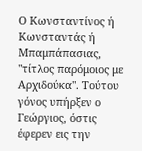Ο Κωνσταντίνος ή Κωνσταντάς ή Μπαμπάπασιας, "τίτλος παρόμοιος με Αρχιδούκα". Τούτου γόνος υπήρξεν ο Γεώργιος, όστις έφερεν εις την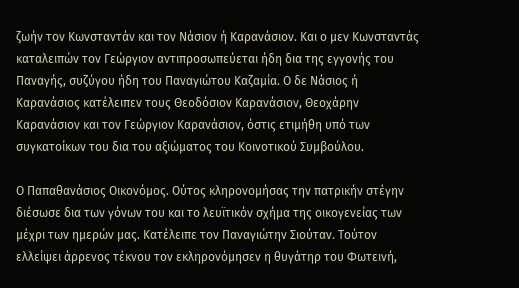ζωήν τον Κωνσταντάν και τον Νάσιον ή Καρανάσιον. Και ο μεν Κωνσταντάς καταλειπών τον Γεώργιον αντιπροσωπεύεται ήδη δια της εγγονής του Παναγής, συζύγου ήδη του Παναγιώτου Καζαμία. Ο δε Νάσιος ή Καρανάσιος κατέλειπεν τους Θεοδόσιον Καρανάσιον, Θεοχάρην Καρανάσιον και τον Γεώργιον Καρανάσιον, όστις ετιμήθη υπό των συγκατοίκων του δια του αξιώματος του Κοινοτικού Συμβούλου.

Ο Παπαθανάσιος Οικονόμος. Ούτος κληρονομήσας την πατρικήν στέγην διέσωσε δια των γόνων του και το λευϊτικόν σχήμα της οικογενείας των μέχρι των ημερών μας. Κατέλειπε τον Παναγιώτην Σιούταν. Τούτον ελλείψει άρρενος τέκνου τον εκληρονόμησεν η θυγάτηρ του Φωτεινή,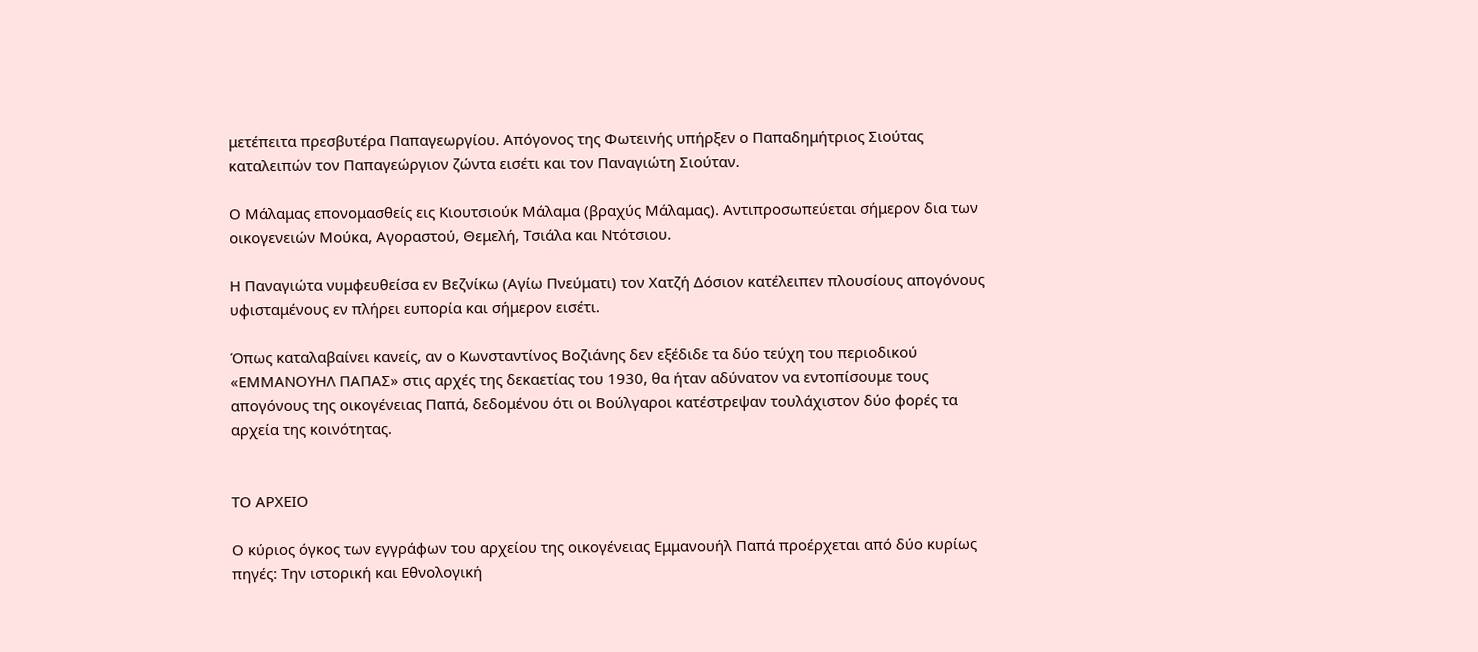μετέπειτα πρεσβυτέρα Παπαγεωργίου. Απόγονος της Φωτεινής υπήρξεν ο Παπαδημήτριος Σιούτας καταλειπών τον Παπαγεώργιον ζώντα εισέτι και τον Παναγιώτη Σιούταν.

Ο Μάλαμας επονομασθείς εις Κιουτσιούκ Μάλαμα (βραχύς Μάλαμας). Αντιπροσωπεύεται σήμερον δια των οικογενειών Μούκα, Αγοραστού, Θεμελή, Τσιάλα και Ντότσιου.

Η Παναγιώτα νυμφευθείσα εν Βεζνίκω (Αγίω Πνεύματι) τον Χατζή Δόσιον κατέλειπεν πλουσίους απογόνους υφισταμένους εν πλήρει ευπορία και σήμερον εισέτι.

Όπως καταλαβαίνει κανείς, αν ο Κωνσταντίνος Βοζιάνης δεν εξέδιδε τα δύο τεύχη του περιοδικού «ΕΜΜΑΝΟΥΗΛ ΠΑΠΑΣ» στις αρχές της δεκαετίας του 1930, θα ήταν αδύνατον να εντοπίσουμε τους απογόνους της οικογένειας Παπά, δεδομένου ότι οι Βούλγαροι κατέστρεψαν τουλάχιστον δύο φορές τα αρχεία της κοινότητας.


ΤΟ ΑΡΧΕΙΟ

Ο κύριος όγκος των εγγράφων του αρχείου της οικογένειας Εμμανουήλ Παπά προέρχεται από δύο κυρίως πηγές: Την ιστορική και Εθνολογική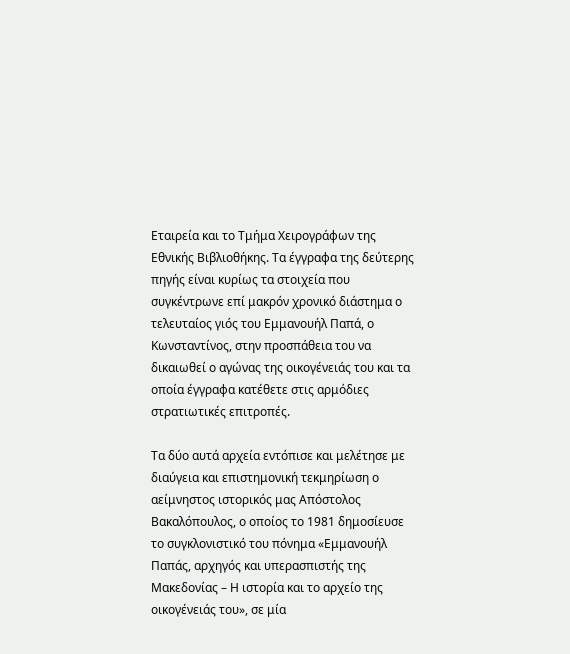Εταιρεία και το Τμήμα Χειρογράφων της Εθνικής Βιβλιοθήκης. Τα έγγραφα της δεύτερης πηγής είναι κυρίως τα στοιχεία που συγκέντρωνε επί μακρόν χρονικό διάστημα ο τελευταίος γιός του Εμμανουήλ Παπά, ο Κωνσταντίνος, στην προσπάθεια του να δικαιωθεί ο αγώνας της οικογένειάς του και τα οποία έγγραφα κατέθετε στις αρμόδιες στρατιωτικές επιτροπές.

Τα δύο αυτά αρχεία εντόπισε και μελέτησε με διαύγεια και επιστημονική τεκμηρίωση ο αείμνηστος ιστορικός μας Απόστολος Βακαλόπουλος, ο οποίος το 1981 δημοσίευσε το συγκλονιστικό του πόνημα «Εμμανουήλ Παπάς, αρχηγός και υπερασπιστής της Μακεδονίας – Η ιστορία και το αρχείο της οικογένειάς του», σε μία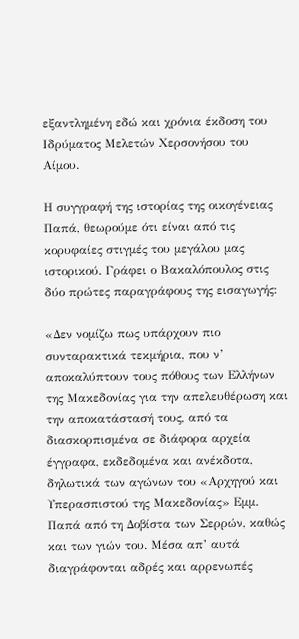εξαντλημένη εδώ και χρόνια έκδοση του Ιδρύματος Μελετών Χερσονήσου του Αίμου.

Η συγγραφή της ιστορίας της οικογένειας Παπά, θεωρούμε ότι είναι από τις κορυφαίες στιγμές του μεγάλου μας ιστορικού. Γράφει ο Βακαλόπουλος στις δύο πρώτες παραγράφους της εισαγωγής:

«Δεν νομίζω πως υπάρχουν πιο συνταρακτικά τεκμήρια, που ν’ αποκαλύπτουν τους πόθους των Ελλήνων της Μακεδονίας για την απελευθέρωση και την αποκατάστασή τους, από τα διασκορπισμένα σε διάφορα αρχεία έγγραφα, εκδεδομένα και ανέκδοτα, δηλωτικά των αγώνων του «Αρχηγού και Υπερασπιστού της Μακεδονίας» Εμμ. Παπά από τη Δοβίστα των Σερρών, καθώς και των γιών του. Μέσα απ’ αυτά διαγράφονται αδρές και αρρενωπές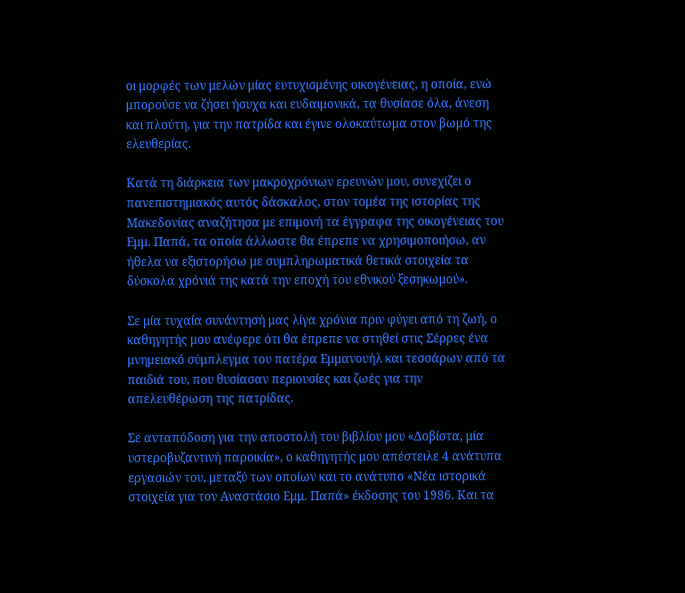οι μορφές των μελών μίας ευτυχισμένης οικογένειας, η οποία, ενώ μπορούσε να ζήσει ήσυχα και ευδαιμονικά, τα θυσίασε όλα, άνεση και πλούτη, για την πατρίδα και έγινε ολοκαύτωμα στον βωμό της ελευθερίας.

Κατά τη διάρκεια των μακροχρόνιων ερευνών μου, συνεχίζει ο πανεπιστημιακός αυτός δάσκαλος, στον τομέα της ιστορίας της Μακεδονίας αναζήτησα με επιμονή τα έγγραφα της οικογένειας του Εμμ. Παπά, τα οποία άλλωστε θα έπρεπε να χρησιμοποιήσω, αν ήθελα να εξιστορήσω με συμπληρωματικά θετικά στοιχεία τα δύσκολα χρόνιά της κατά την εποχή του εθνικού ξεσηκωμού».

Σε μία τυχαία συνάντησή μας λίγα χρόνια πριν φύγει από τη ζωή, ο καθηγητής μου ανέφερε ότι θα έπρεπε να στηθεί στις Σέρρες ένα μνημειακό σύμπλεγμα του πατέρα Εμμανουήλ και τεσσάρων από τα παιδιά του, που θυσίασαν περιουσίες και ζωές για την απελευθέρωση της πατρίδας.

Σε ανταπόδοση για την αποστολή του βιβλίου μου «Δοβίστα, μία υστεροβυζαντινή παροικία», ο καθηγητής μου απέστειλε 4 ανάτυπα εργασιών του, μεταξύ των οποίων και το ανάτυπο «Νέα ιστορικά στοιχεία για τον Αναστάσιο Εμμ. Παπά» έκδοσης του 1986. Και τα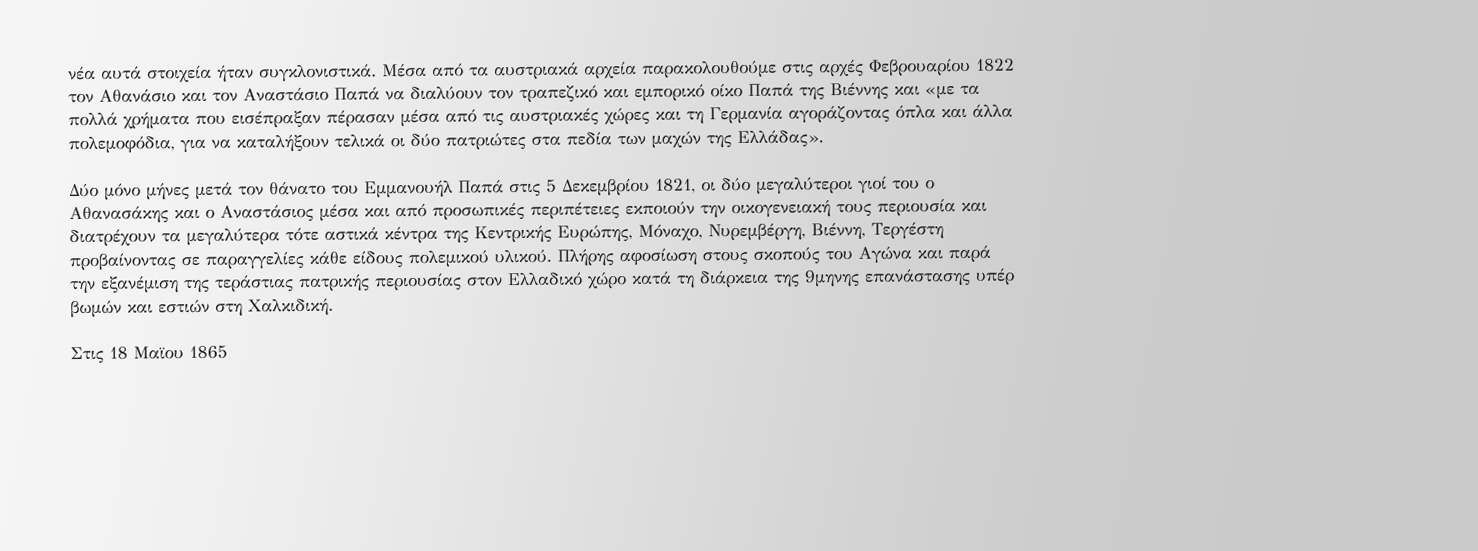νέα αυτά στοιχεία ήταν συγκλονιστικά. Μέσα από τα αυστριακά αρχεία παρακολουθούμε στις αρχές Φεβρουαρίου 1822 τον Αθανάσιο και τον Αναστάσιο Παπά να διαλύουν τον τραπεζικό και εμπορικό οίκο Παπά της Βιέννης και «με τα πολλά χρήματα που εισέπραξαν πέρασαν μέσα από τις αυστριακές χώρες και τη Γερμανία αγοράζοντας όπλα και άλλα πολεμοφόδια, για να καταλήξουν τελικά οι δύο πατριώτες στα πεδία των μαχών της Ελλάδας».

Δύο μόνο μήνες μετά τον θάνατο του Εμμανουήλ Παπά στις 5 Δεκεμβρίου 1821, οι δύο μεγαλύτεροι γιοί του ο Αθανασάκης και ο Αναστάσιος μέσα και από προσωπικές περιπέτειες εκποιούν την οικογενειακή τους περιουσία και διατρέχουν τα μεγαλύτερα τότε αστικά κέντρα της Κεντρικής Ευρώπης, Μόναχο, Νυρεμβέργη, Βιέννη, Τεργέστη προβαίνοντας σε παραγγελίες κάθε είδους πολεμικού υλικού. Πλήρης αφοσίωση στους σκοπούς του Αγώνα και παρά την εξανέμιση της τεράστιας πατρικής περιουσίας στον Ελλαδικό χώρο κατά τη διάρκεια της 9μηνης επανάστασης υπέρ βωμών και εστιών στη Χαλκιδική.

Στις 18 Μαϊου 1865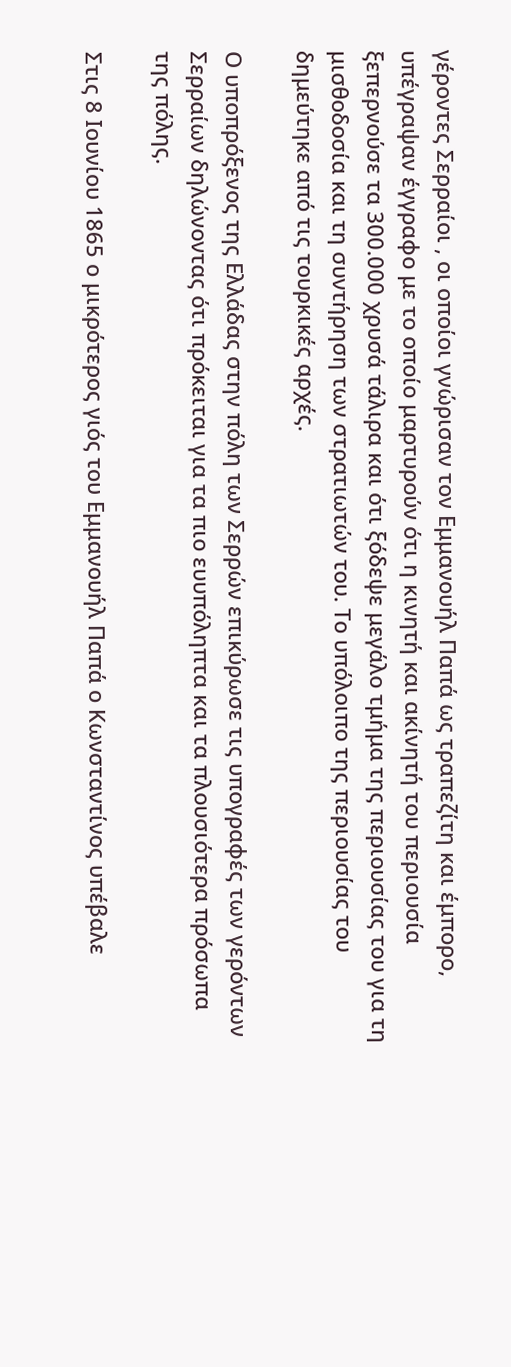γέροντες Σερραίοι , οι οποίοι γνώρισαν τον Εμμανουήλ Παπά ως τραπεζίτη και έμπορο, υπέγραψαν έγγραφο με το οποίο μαρτυρούν ότι η κινητή και ακίνητή του περιουσία ξεπερνούσε τα 300.000 χρυσά τάλιρα και ότι ξόδεψε μεγάλο τμήμα της περιουσίας του για τη μισθοδοσία και τη συντήρηση των στρατιωτών του. Το υπόλοιπο της περιουσίας του δημεύτηκε από τις τουρκικές αρχές.

Ο υποπρόξενος της Ελλάδας στην πόλη των Σερρών επικύρωσε τις υπογραφές των γερόντων Σερραίων δηλώνοντας ότι πρόκειται για τα πιο ευυπόληπτα και τα πλουσιότερα πρόσωπα της πόλης.

Στις 8 Ιουνίου 1865 ο μικρότερος γιός του Εμμανουήλ Παπά ο Κωνσταντίνος υπέβαλε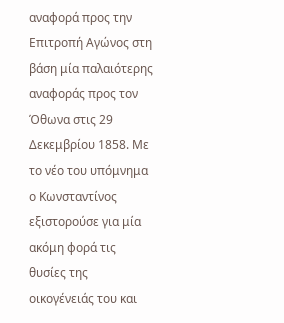αναφορά προς την Επιτροπή Αγώνος στη βάση μία παλαιότερης αναφοράς προς τον Όθωνα στις 29 Δεκεμβρίου 1858. Με το νέο του υπόμνημα ο Κωνσταντίνος εξιστορούσε για μία ακόμη φορά τις θυσίες της οικογένειάς του και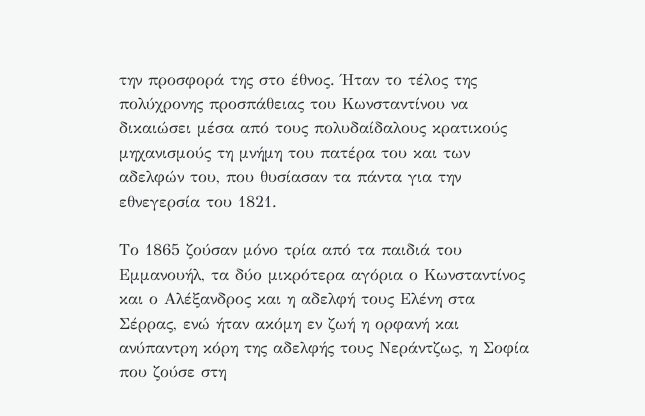την προσφορά της στο έθνος. Ήταν το τέλος της πολύχρονης προσπάθειας του Κωνσταντίνου να δικαιώσει μέσα από τους πολυδαίδαλους κρατικούς μηχανισμούς τη μνήμη του πατέρα του και των αδελφών του, που θυσίασαν τα πάντα για την εθνεγερσία του 1821.

Το 1865 ζούσαν μόνο τρία από τα παιδιά του Εμμανουήλ, τα δύο μικρότερα αγόρια ο Κωνσταντίνος και ο Αλέξανδρος και η αδελφή τους Ελένη στα Σέρρας, ενώ ήταν ακόμη εν ζωή η ορφανή και ανύπαντρη κόρη της αδελφής τους Νεράντζως, η Σοφία που ζούσε στη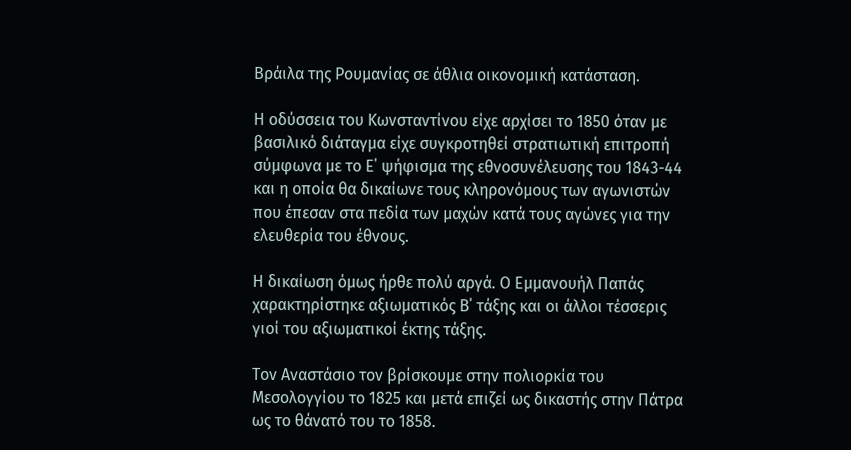Βράιλα της Ρουμανίας σε άθλια οικονομική κατάσταση.

Η οδύσσεια του Κωνσταντίνου είχε αρχίσει το 1850 όταν με βασιλικό διάταγμα είχε συγκροτηθεί στρατιωτική επιτροπή σύμφωνα με το Ε΄ ψήφισμα της εθνοσυνέλευσης του 1843-44 και η οποία θα δικαίωνε τους κληρονόμους των αγωνιστών που έπεσαν στα πεδία των μαχών κατά τους αγώνες για την ελευθερία του έθνους.

Η δικαίωση όμως ήρθε πολύ αργά. Ο Εμμανουήλ Παπάς χαρακτηρίστηκε αξιωματικός Β΄ τάξης και οι άλλοι τέσσερις  γιοί του αξιωματικοί έκτης τάξης.

Τον Αναστάσιο τον βρίσκουμε στην πολιορκία του Μεσολογγίου το 1825 και μετά επιζεί ως δικαστής στην Πάτρα ως το θάνατό του το 1858.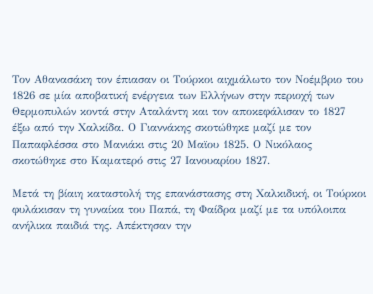Τον Αθανασάκη τον έπιασαν οι Τούρκοι αιχμάλωτο τον Νοέμβριο του 1826 σε μία αποβατική ενέργεια των Ελλήνων στην περιοχή των Θερμοπυλών κοντά στην Αταλάντη και τον αποκεφάλισαν το 1827 έξω από την Χαλκίδα. Ο Γιαννάκης σκοτώθηκε μαζί με τον Παπαφλέσσα στο Μανιάκι στις 20 Μαϊου 1825. Ο Νικόλαος σκοτώθηκε στο Καματερό στις 27 Ιανουαρίου 1827.

Μετά τη βίαιη καταστολή της επανάστασης στη Χαλκιδική, οι Τούρκοι φυλάκισαν τη γυναίκα του Παπά, τη Φαίδρα μαζί με τα υπόλοιπα ανήλικα παιδιά της. Απέκτησαν την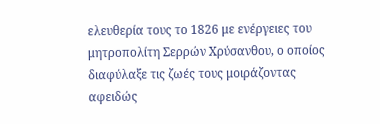ελευθερία τους το 1826 με ενέργειες του μητροπολίτη Σερρών Χρύσανθου, ο οποίος διαφύλαξε τις ζωές τους μοιράζοντας αφειδώς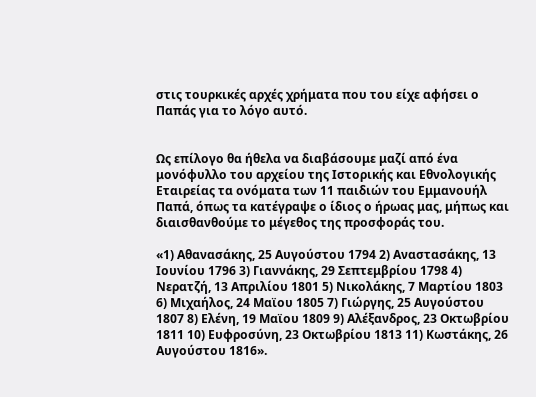στις τουρκικές αρχές χρήματα που του είχε αφήσει ο Παπάς για το λόγο αυτό.


Ως επίλογο θα ήθελα να διαβάσουμε μαζί από ένα μονόφυλλο του αρχείου της Ιστορικής και Εθνολογικής Εταιρείας τα ονόματα των 11 παιδιών του Εμμανουήλ Παπά, όπως τα κατέγραψε ο ίδιος ο ήρωας μας, μήπως και διαισθανθούμε το μέγεθος της προσφοράς του.

«1) Αθανασάκης, 25 Αυγούστου 1794 2) Αναστασάκης, 13 Ιουνίου 1796 3) Γιαννάκης, 29 Σεπτεμβρίου 1798 4) Νερατζή, 13 Απριλίου 1801 5) Νικολάκης, 7 Μαρτίου 1803 6) Μιχαήλος, 24 Μαϊου 1805 7) Γιώργης, 25 Αυγούστου 1807 8) Ελένη, 19 Μαϊου 1809 9) Αλέξανδρος, 23 Οκτωβρίου 1811 10) Ευφροσύνη, 23 Οκτωβρίου 1813 11) Κωστάκης, 26 Αυγούστου 1816».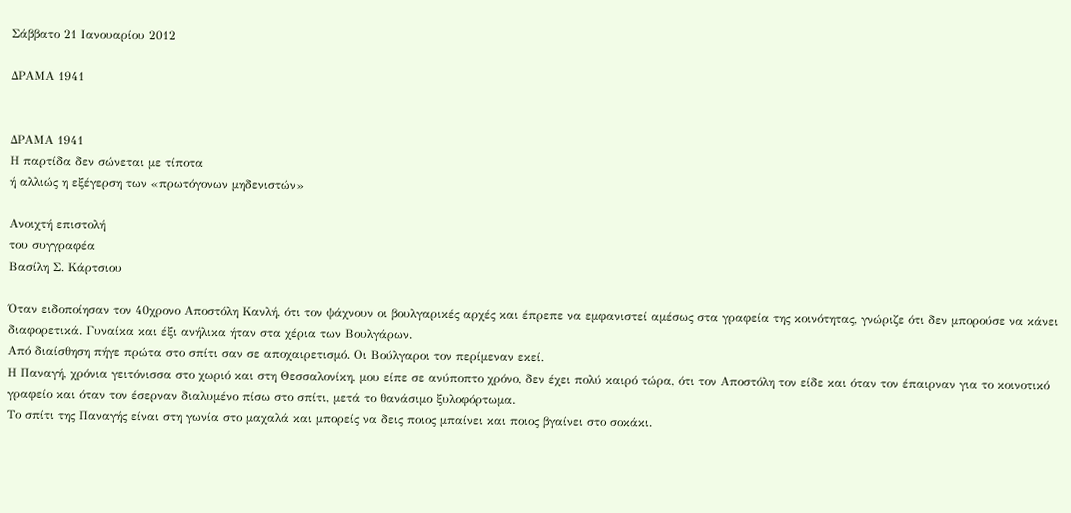Σάββατο 21 Ιανουαρίου 2012

ΔΡΑΜΑ 1941


ΔΡΑΜΑ 1941
Η παρτίδα δεν σώνεται με τίποτα
ή αλλιώς η εξέγερση των «πρωτόγονων μηδενιστών»

Ανοιχτή επιστολή
του συγγραφέα
Βασίλη Σ. Κάρτσιου

Όταν ειδοποίησαν τον 40χρονο Αποστόλη Κανλή, ότι τον ψάχνουν οι βουλγαρικές αρχές και έπρεπε να εμφανιστεί αμέσως στα γραφεία της κοινότητας, γνώριζε ότι δεν μπορούσε να κάνει διαφορετικά. Γυναίκα και έξι ανήλικα ήταν στα χέρια των Βουλγάρων.
Από διαίσθηση πήγε πρώτα στο σπίτι σαν σε αποχαιρετισμό. Οι Βούλγαροι τον περίμεναν εκεί.
Η Παναγή, χρόνια γειτόνισσα στο χωριό και στη Θεσσαλονίκη, μου είπε σε ανύποπτο χρόνο, δεν έχει πολύ καιρό τώρα, ότι τον Αποστόλη τον είδε και όταν τον έπαιρναν για το κοινοτικό γραφείο και όταν τον έσερναν διαλυμένο πίσω στο σπίτι, μετά το θανάσιμο ξυλοφόρτωμα.
Το σπίτι της Παναγής είναι στη γωνία στο μαχαλά και μπορείς να δεις ποιος μπαίνει και ποιος βγαίνει στο σοκάκι.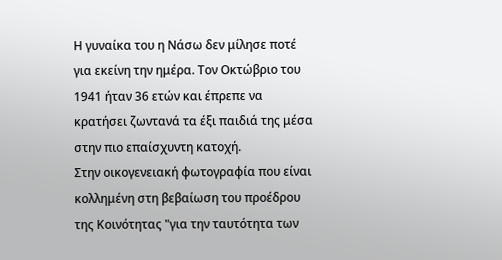Η γυναίκα του η Νάσω δεν μίλησε ποτέ για εκείνη την ημέρα. Τον Οκτώβριο του 1941 ήταν 36 ετών και έπρεπε να κρατήσει ζωντανά τα έξι παιδιά της μέσα στην πιο επαίσχυντη κατοχή.
Στην οικογενειακή φωτογραφία που είναι κολλημένη στη βεβαίωση του προέδρου της Κοινότητας "για την ταυτότητα των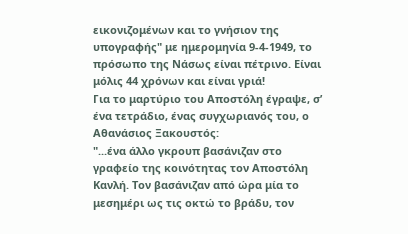εικονιζομένων και το γνήσιον της υπογραφής" με ημερομηνία 9-4-1949, το πρόσωπο της Νάσως είναι πέτρινο. Είναι μόλις 44 χρόνων και είναι γριά!
Για το μαρτύριο του Αποστόλη έγραψε, σ’ ένα τετράδιο, ένας συγχωριανός του, ο Αθανάσιος Ξακουστός:
"...ένα άλλο γκρουπ βασάνιζαν στο γραφείο της κοινότητας τον Αποστόλη Κανλή. Τον βασάνιζαν από ώρα μία το μεσημέρι ως τις οκτώ το βράδυ, τον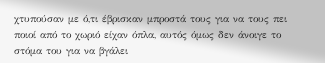χτυπούσαν με ό,τι έβρισκαν μπροστά τους για να τους πει ποιοί από το χωριό είχαν όπλα, αυτός όμως δεν άνοιγε το στόμα του για να βγάλει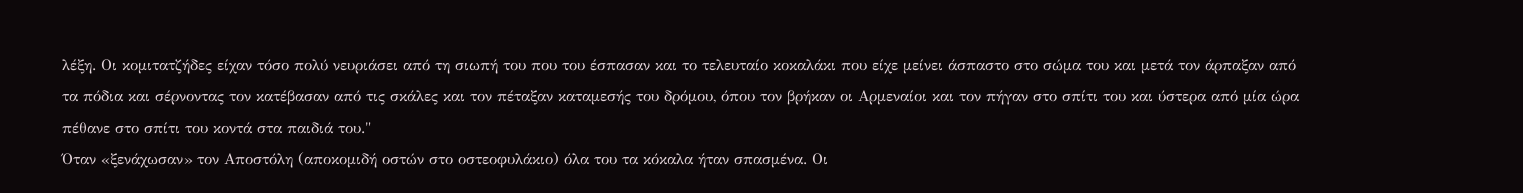λέξη. Οι κομιτατζήδες είχαν τόσο πολύ νευριάσει από τη σιωπή του που του έσπασαν και το τελευταίο κοκαλάκι που είχε μείνει άσπαστο στο σώμα του και μετά τον άρπαξαν από τα πόδια και σέρνοντας τον κατέβασαν από τις σκάλες και τον πέταξαν καταμεσής του δρόμου, όπου τον βρήκαν οι Αρμεναίοι και τον πήγαν στο σπίτι του και ύστερα από μία ώρα πέθανε στο σπίτι του κοντά στα παιδιά του."
Όταν «ξενάχωσαν» τον Αποστόλη (αποκομιδή οστών στο οστεοφυλάκιο) όλα του τα κόκαλα ήταν σπασμένα. Οι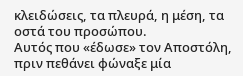κλειδώσεις, τα πλευρά, η μέση, τα οστά του προσώπου.
Αυτός που «έδωσε» τον Αποστόλη, πριν πεθάνει φώναξε μία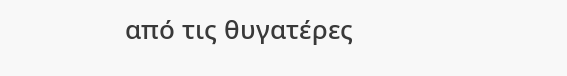από τις θυγατέρες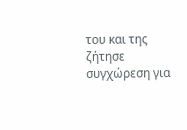του και της ζήτησε συγχώρεση για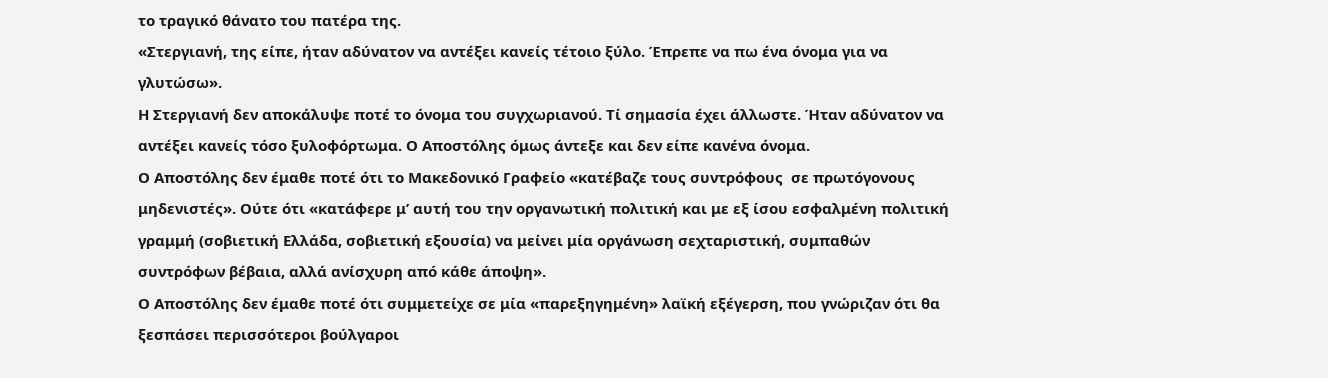το τραγικό θάνατο του πατέρα της.
«Στεργιανή, της είπε, ήταν αδύνατον να αντέξει κανείς τέτοιο ξύλο. Έπρεπε να πω ένα όνομα για να γλυτώσω».
Η Στεργιανή δεν αποκάλυψε ποτέ το όνομα του συγχωριανού. Τί σημασία έχει άλλωστε. Ήταν αδύνατον να αντέξει κανείς τόσο ξυλοφόρτωμα. Ο Αποστόλης όμως άντεξε και δεν είπε κανένα όνομα.
Ο Αποστόλης δεν έμαθε ποτέ ότι το Μακεδονικό Γραφείο «κατέβαζε τους συντρόφους  σε πρωτόγονους μηδενιστές». Ούτε ότι «κατάφερε μ’ αυτή του την οργανωτική πολιτική και με εξ ίσου εσφαλμένη πολιτική γραμμή (σοβιετική Ελλάδα, σοβιετική εξουσία) να μείνει μία οργάνωση σεχταριστική, συμπαθών συντρόφων βέβαια, αλλά ανίσχυρη από κάθε άποψη».
Ο Αποστόλης δεν έμαθε ποτέ ότι συμμετείχε σε μία «παρεξηγημένη» λαϊκή εξέγερση, που γνώριζαν ότι θα ξεσπάσει περισσότεροι βούλγαροι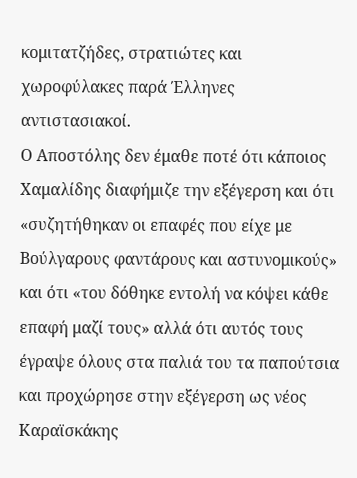κομιτατζήδες, στρατιώτες και χωροφύλακες παρά Έλληνες αντιστασιακοί.
Ο Αποστόλης δεν έμαθε ποτέ ότι κάποιος Χαμαλίδης διαφήμιζε την εξέγερση και ότι «συζητήθηκαν οι επαφές που είχε με Βούλγαρους φαντάρους και αστυνομικούς» και ότι «του δόθηκε εντολή να κόψει κάθε επαφή μαζί τους» αλλά ότι αυτός τους έγραψε όλους στα παλιά του τα παπούτσια και προχώρησε στην εξέγερση ως νέος Καραϊσκάκης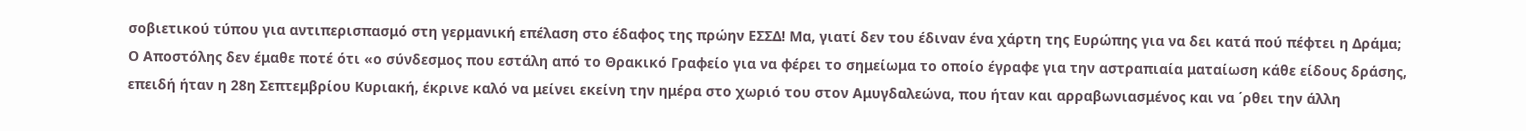σοβιετικού τύπου για αντιπερισπασμό στη γερμανική επέλαση στο έδαφος της πρώην ΕΣΣΔ! Μα, γιατί δεν του έδιναν ένα χάρτη της Ευρώπης για να δει κατά πού πέφτει η Δράμα;
Ο Αποστόλης δεν έμαθε ποτέ ότι «ο σύνδεσμος που εστάλη από το Θρακικό Γραφείο για να φέρει το σημείωμα το οποίο έγραφε για την αστραπιαία ματαίωση κάθε είδους δράσης, επειδή ήταν η 28η Σεπτεμβρίου Κυριακή, έκρινε καλό να μείνει εκείνη την ημέρα στο χωριό του στον Αμυγδαλεώνα, που ήταν και αρραβωνιασμένος και να ΄ρθει την άλλη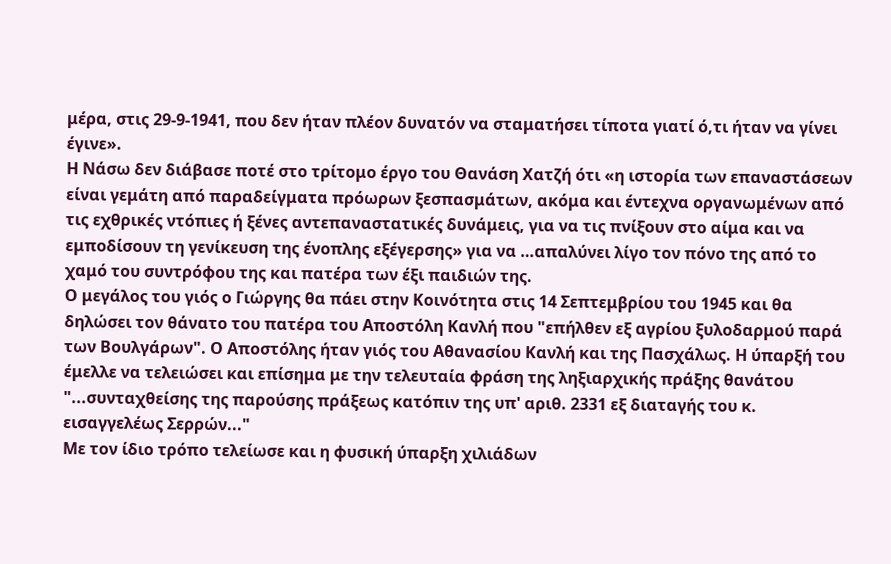μέρα, στις 29-9-1941, που δεν ήταν πλέον δυνατόν να σταματήσει τίποτα γιατί ό,τι ήταν να γίνει έγινε».
Η Νάσω δεν διάβασε ποτέ στο τρίτομο έργο του Θανάση Χατζή ότι «η ιστορία των επαναστάσεων είναι γεμάτη από παραδείγματα πρόωρων ξεσπασμάτων, ακόμα και έντεχνα οργανωμένων από τις εχθρικές ντόπιες ή ξένες αντεπαναστατικές δυνάμεις, για να τις πνίξουν στο αίμα και να εμποδίσουν τη γενίκευση της ένοπλης εξέγερσης» για να …απαλύνει λίγο τον πόνο της από το χαμό του συντρόφου της και πατέρα των έξι παιδιών της.
Ο μεγάλος του γιός ο Γιώργης θα πάει στην Κοινότητα στις 14 Σεπτεμβρίου του 1945 και θα δηλώσει τον θάνατο του πατέρα του Αποστόλη Κανλή που "επήλθεν εξ αγρίου ξυλοδαρμού παρά των Βουλγάρων". Ο Αποστόλης ήταν γιός του Αθανασίου Κανλή και της Πασχάλως. Η ύπαρξή του έμελλε να τελειώσει και επίσημα με την τελευταία φράση της ληξιαρχικής πράξης θανάτου "...συνταχθείσης της παρούσης πράξεως κατόπιν της υπ' αριθ. 2331 εξ διαταγής του κ. εισαγγελέως Σερρών..."
Με τον ίδιο τρόπο τελείωσε και η φυσική ύπαρξη χιλιάδων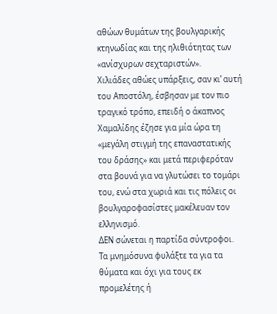αθώων θυμάτων της βουλγαρικής κτηνωδίας και της ηλιθιότητας των «ανίσχυρων σεχταριστών».
Χιλιάδες αθώες υπάρξεις, σαν κι’ αυτή του Αποστόλη, έσβησαν με τον πιο τραγικό τρόπο, επειδή ο άκαπνος Χαμαλίδης έζησε για μία ώρα τη «μεγάλη στιγμή της επαναστατικής του δράσης» και μετά περιφερόταν στα βουνά για να γλυτώσει το τομάρι του, ενώ στα χωριά και τις πόλεις οι βουλγαροφασίστες μακέλευαν τον ελληνισμό.
ΔΕΝ σώνεται η παρτίδα σύντροφοι. Τα μνημόσυνα φυλάξτε τα για τα θύματα και όχι για τους εκ προμελέτης ή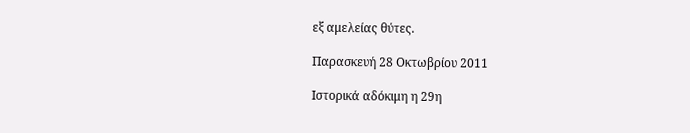εξ αμελείας θύτες.

Παρασκευή 28 Οκτωβρίου 2011

Ιστορικά αδόκιμη η 29η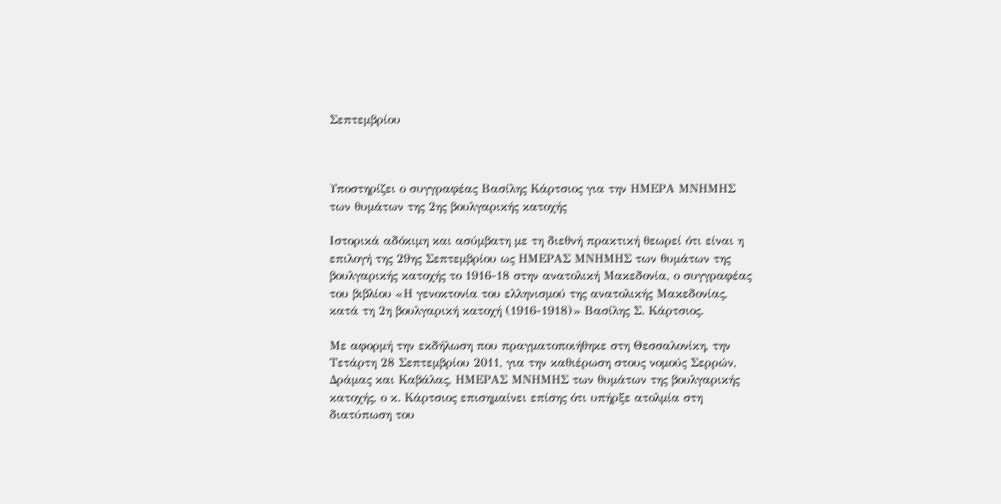Σεπτεμβρίου



Υποστηρίζει ο συγγραφέας Βασίλης Κάρτσιος για την ΗΜΕΡΑ ΜΝΗΜΗΣ των θυμάτων της 2ης βουλγαρικής κατοχής

Ιστορικά αδόκιμη και ασύμβατη με τη διεθνή πρακτική θεωρεί ότι είναι η επιλογή της 29ης Σεπτεμβρίου ως ΗΜΕΡΑΣ ΜΝΗΜΗΣ των θυμάτων της βουλγαρικής κατοχής το 1916-18 στην ανατολική Μακεδονία, ο συγγραφέας του βιβλίου «Η γενοκτονία του ελληνισμού της ανατολικής Μακεδονίας, κατά τη 2η βουλγαρική κατοχή (1916-1918)» Βασίλης Σ. Κάρτσιος.

Με αφορμή την εκδήλωση που πραγματοποιήθηκε στη Θεσσαλονίκη, την Τετάρτη 28 Σεπτεμβρίου 2011, για την καθιέρωση στους νομούς Σερρών, Δράμας και Καβάλας, ΗΜΕΡΑΣ ΜΝΗΜΗΣ των θυμάτων της βουλγαρικής κατοχής, ο κ. Κάρτσιος επισημαίνει επίσης ότι υπήρξε ατολμία στη διατύπωση του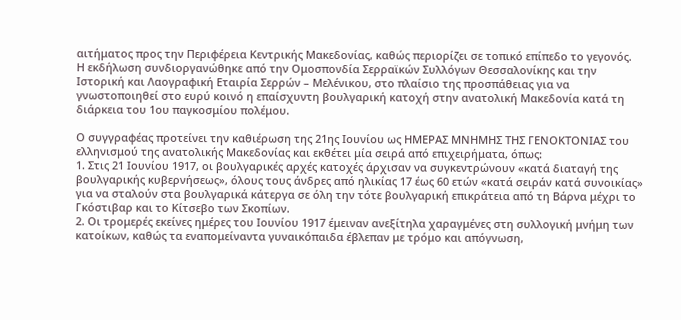αιτήματος προς την Περιφέρεια Κεντρικής Μακεδονίας, καθώς περιορίζει σε τοπικό επίπεδο το γεγονός.
Η εκδήλωση συνδιοργανώθηκε από την Ομοσπονδία Σερραϊκών Συλλόγων Θεσσαλονίκης και την Ιστορική και Λαογραφική Εταιρία Σερρών – Μελένικου, στο πλαίσιο της προσπάθειας για να γνωστοποιηθεί στο ευρύ κοινό η επαίσχυντη βουλγαρική κατοχή στην ανατολική Μακεδονία κατά τη διάρκεια του 1ου παγκοσμίου πολέμου.

Ο συγγραφέας προτείνει την καθιέρωση της 21ης Ιουνίου ως ΗΜΕΡΑΣ ΜΝΗΜΗΣ ΤΗΣ ΓΕΝΟΚΤΟΝΙΑΣ του ελληνισμού της ανατολικής Μακεδονίας και εκθέτει μία σειρά από επιχειρήματα, όπως:
1. Στις 21 Ιουνίου 1917, οι βουλγαρικές αρχές κατοχές άρχισαν να συγκεντρώνουν «κατά διαταγή της βουλγαρικής κυβερνήσεως», όλους τους άνδρες από ηλικίας 17 έως 60 ετών «κατά σειράν κατά συνοικίας» για να σταλούν στα βουλγαρικά κάτεργα σε όλη την τότε βουλγαρική επικράτεια από τη Βάρνα μέχρι το Γκόστιβαρ και το Κίτσεβο των Σκοπίων.
2. Οι τρομερές εκείνες ημέρες του Ιουνίου 1917 έμειναν ανεξίτηλα χαραγμένες στη συλλογική μνήμη των κατοίκων, καθώς τα εναπομείναντα γυναικόπαιδα έβλεπαν με τρόμο και απόγνωση,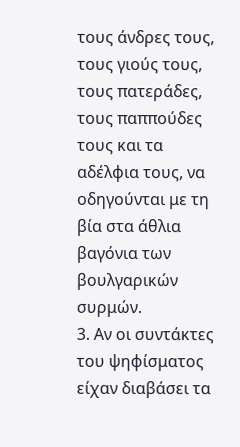τους άνδρες τους, τους γιούς τους, τους πατεράδες, τους παππούδες τους και τα αδέλφια τους, να οδηγούνται με τη βία στα άθλια βαγόνια των βουλγαρικών συρμών.
3. Αν οι συντάκτες του ψηφίσματος είχαν διαβάσει τα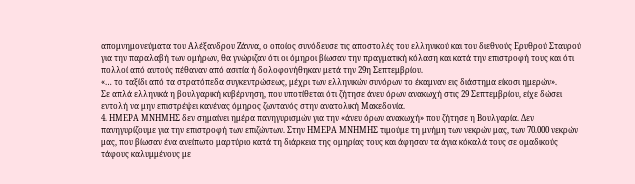απομνημονεύματα του Αλέξανδρου Ζάννα, ο οποίος συνόδευσε τις αποστολές του ελληνικού και του διεθνούς Ερυθρού Σταυρού για την παραλαβή των ομήρων, θα γνώριζαν ότι οι όμηροι βίωσαν την πραγματική κόλαση και κατά την επιστροφή τους και ότι πολλοί από αυτούς πέθαναν από ασιτία ή δολοφονήθηκαν μετά την 29η Σεπτεμβρίου.
«… το ταξίδι από τα στρατόπεδα συγκεντρώσεως, μέχρι των ελληνικών συνόρων το έκαμναν εις διάστημα είκοσι ημερών».
Σε απλά ελληνικά η βουλγαρική κυβέρνηση, που υποτίθεται ότι ζήτησε άνευ όρων ανακωχή στις 29 Σεπτεμβρίου, είχε δώσει εντολή να μην επιστρέψει κανένας όμηρος ζωντανός στην ανατολική Μακεδονία.
4. ΗΜΕΡΑ ΜΝΗΜΗΣ δεν σημαίνει ημέρα πανηγυρισμών για την «άνευ όρων ανακωχή» που ζήτησε η Βουλγαρία. Δεν πανηγυρίζουμε για την επιστροφή των επιζώντων. Στην ΗΜΕΡΑ ΜΝΗΜΗΣ τιμούμε τη μνήμη των νεκρών μας, των 70.000 νεκρών μας, που βίωσαν ένα ανείπωτο μαρτύριο κατά τη διάρκεια της ομηρίας τους και άφησαν τα άγια κόκαλά τους σε ομαδικούς τάφους καλυμμένους με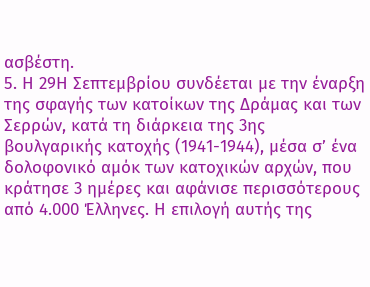ασβέστη.
5. Η 29Η Σεπτεμβρίου συνδέεται με την έναρξη της σφαγής των κατοίκων της Δράμας και των Σερρών, κατά τη διάρκεια της 3ης βουλγαρικής κατοχής (1941-1944), μέσα σ’ ένα δολοφονικό αμόκ των κατοχικών αρχών, που κράτησε 3 ημέρες και αφάνισε περισσότερους από 4.000 Έλληνες. Η επιλογή αυτής της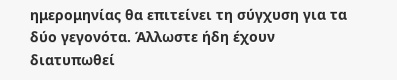ημερομηνίας θα επιτείνει τη σύγχυση για τα δύο γεγονότα. Άλλωστε ήδη έχουν διατυπωθεί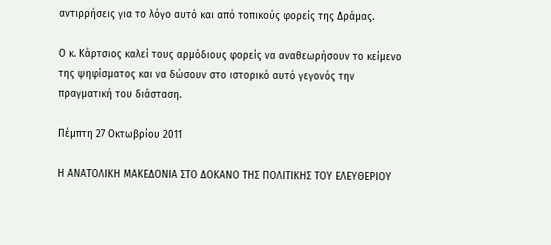αντιρρήσεις για το λόγο αυτό και από τοπικούς φορείς της Δράμας.

Ο κ. Κάρτσιος καλεί τους αρμόδιους φορείς να αναθεωρήσουν το κείμενο της ψηφίσματος και να δώσουν στο ιστορικό αυτό γεγονός την πραγματική του διάσταση.

Πέμπτη 27 Οκτωβρίου 2011

Η ΑΝΑΤΟΛΙΚΗ ΜΑΚΕΔΟΝΙΑ ΣΤΟ ΔΟΚΑΝΟ ΤΗΣ ΠΟΛΙΤΙΚΗΣ ΤΟΥ ΕΛΕΥΘΕΡΙΟΥ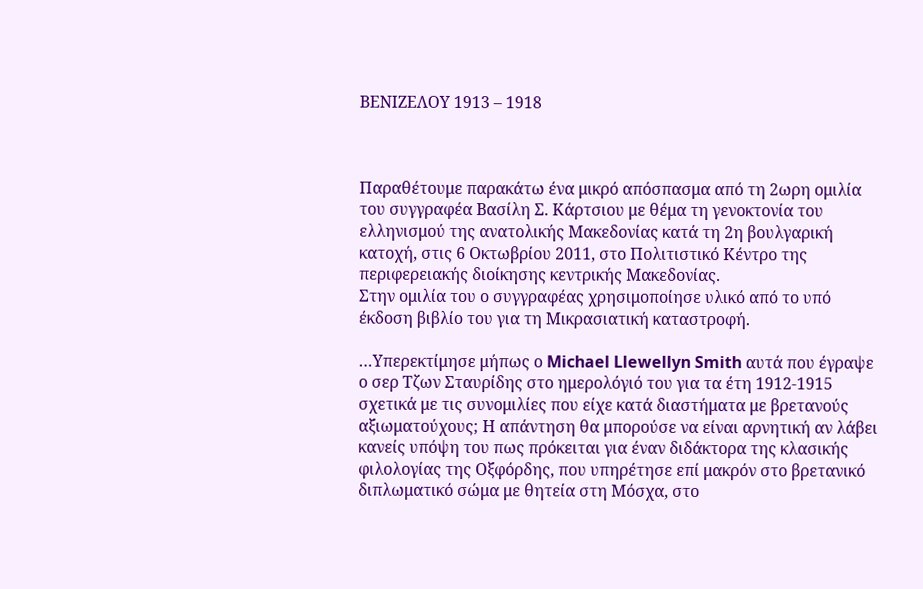ΒΕΝΙΖΕΛΟΥ 1913 – 1918



Παραθέτουμε παρακάτω ένα μικρό απόσπασμα από τη 2ωρη ομιλία του συγγραφέα Βασίλη Σ. Κάρτσιου με θέμα τη γενοκτονία του ελληνισμού της ανατολικής Μακεδονίας κατά τη 2η βουλγαρική κατοχή, στις 6 Οκτωβρίου 2011, στο Πολιτιστικό Κέντρο της περιφερειακής διοίκησης κεντρικής Μακεδονίας.
Στην ομιλία του ο συγγραφέας χρησιμοποίησε υλικό από το υπό έκδοση βιβλίο του για τη Μικρασιατική καταστροφή.

…Υπερεκτίμησε μήπως ο Michael Llewellyn Smith αυτά που έγραψε ο σερ Τζων Σταυρίδης στο ημερολόγιό του για τα έτη 1912-1915 σχετικά με τις συνομιλίες που είχε κατά διαστήματα με βρετανούς αξιωματούχους; Η απάντηση θα μπορούσε να είναι αρνητική αν λάβει κανείς υπόψη του πως πρόκειται για έναν διδάκτορα της κλασικής φιλολογίας της Οξφόρδης, που υπηρέτησε επί μακρόν στο βρετανικό διπλωματικό σώμα με θητεία στη Μόσχα, στο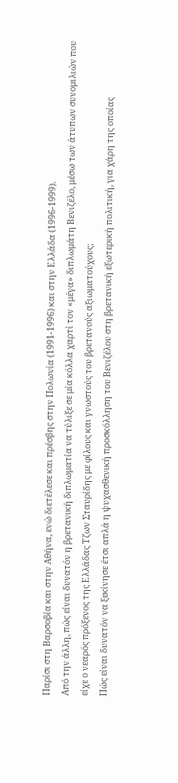Παρίσι στη Βαρσοβία και στην Αθήνα, ενώ διετέλεσε και πρέσβης στην Πολωνία (1991-1996) και στην Ελλάδα (1996-1999).
Από την άλλη, πώς είναι δυνατόν η βρετανική διπλωματία να τύλιξε σε μία κόλλα χαρτί τον «μέγα» διπλωμάτη Βενιζέλο, μέσω των άτυπων συνομιλιών που είχε ο νεαρός πρόξενος της Ελλάδας Τζων Σταυρίδης με φίλους και γνωστούς του βρετανούς αξιωματούχους;
Πώς είναι δυνατόν να ξεκίνησε έτσι απλά η ψυχασθενική προσκόλληση του Βενιζέλου στη βρετανική εξωτερική πολιτική, για χάρη της οποίας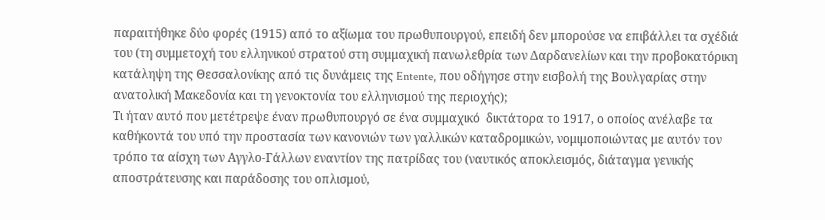παραιτήθηκε δύο φορές (1915) από το αξίωμα του πρωθυπουργού, επειδή δεν μπορούσε να επιβάλλει τα σχέδιά του (τη συμμετοχή του ελληνικού στρατού στη συμμαχική πανωλεθρία των Δαρδανελίων και την προβοκατόρικη κατάληψη της Θεσσαλονίκης από τις δυνάμεις της Entente, που οδήγησε στην εισβολή της Βουλγαρίας στην ανατολική Μακεδονία και τη γενοκτονία του ελληνισμού της περιοχής);
Τι ήταν αυτό που μετέτρεψε έναν πρωθυπουργό σε ένα συμμαχικό  δικτάτορα το 1917, ο οποίος ανέλαβε τα καθήκοντά του υπό την προστασία των κανονιών των γαλλικών καταδρομικών, νομιμοποιώντας με αυτόν τον τρόπο τα αίσχη των Αγγλο-Γάλλων εναντίον της πατρίδας του (ναυτικός αποκλεισμός, διάταγμα γενικής αποστράτευσης και παράδοσης του οπλισμού,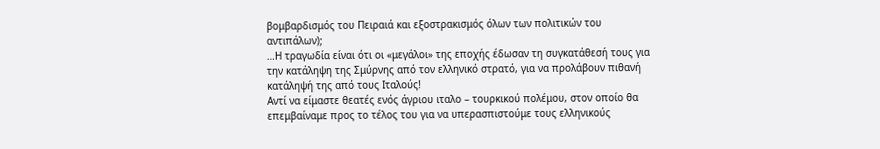βομβαρδισμός του Πειραιά και εξοστρακισμός όλων των πολιτικών του αντιπάλων);
…Η τραγωδία είναι ότι οι «μεγάλοι» της εποχής έδωσαν τη συγκατάθεσή τους για την κατάληψη της Σμύρνης από τον ελληνικό στρατό, για να προλάβουν πιθανή κατάληψή της από τους Ιταλούς!
Αντί να είμαστε θεατές ενός άγριου ιταλο – τουρκικού πολέμου, στον οποίο θα επεμβαίναμε προς το τέλος του για να υπερασπιστούμε τους ελληνικούς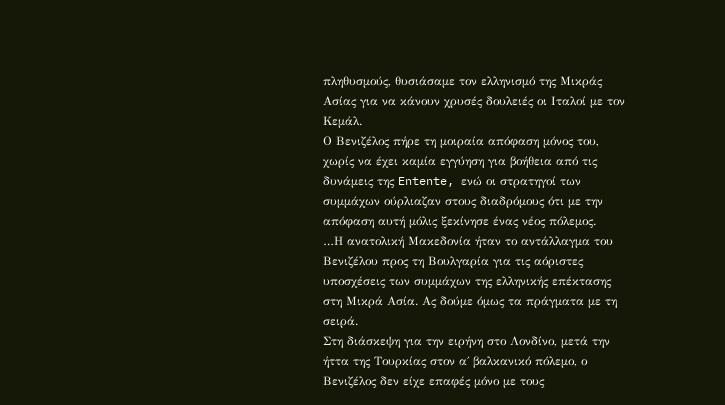πληθυσμούς, θυσιάσαμε τον ελληνισμό της Μικράς Ασίας για να κάνουν χρυσές δουλειές οι Ιταλοί με τον Κεμάλ.
Ο Βενιζέλος πήρε τη μοιραία απόφαση μόνος του, χωρίς να έχει καμία εγγύηση για βοήθεια από τις δυνάμεις της Entente, ενώ οι στρατηγοί των συμμάχων ούρλιαζαν στους διαδρόμους ότι με την απόφαση αυτή μόλις ξεκίνησε ένας νέος πόλεμος.
…Η ανατολική Μακεδονία ήταν το αντάλλαγμα του Βενιζέλου προς τη Βουλγαρία για τις αόριστες υποσχέσεις των συμμάχων της ελληνικής επέκτασης στη Μικρά Ασία. Ας δούμε όμως τα πράγματα με τη σειρά.
Στη διάσκεψη για την ειρήνη στο Λονδίνο, μετά την ήττα της Τουρκίας στον α΄ βαλκανικό πόλεμο, ο Βενιζέλος δεν είχε επαφές μόνο με τους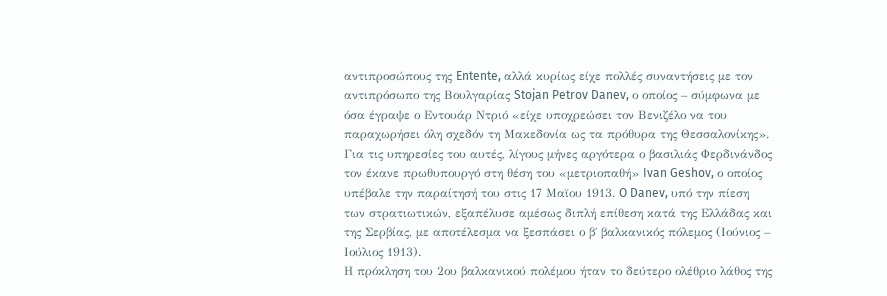αντιπροσώπους της Entente, αλλά κυρίως είχε πολλές συναντήσεις με τον αντιπρόσωπο της Βουλγαρίας Stojan Petrov Danev, ο οποίος – σύμφωνα με όσα έγραψε ο Εντουάρ Ντριό «είχε υποχρεώσει τον Βενιζέλο να του παραχωρήσει όλη σχεδόν τη Μακεδονία ως τα πρόθυρα της Θεσσαλονίκης».  Για τις υπηρεσίες του αυτές, λίγους μήνες αργότερα ο βασιλιάς Φερδινάνδος τον έκανε πρωθυπουργό στη θέση του «μετριοπαθή» Ivan Geshov, ο οποίος υπέβαλε την παραίτησή του στις 17 Μαϊου 1913. O Danev, υπό την πίεση   των στρατιωτικών, εξαπέλυσε αμέσως διπλή επίθεση κατά της Ελλάδας και της Σερβίας, με αποτέλεσμα να ξεσπάσει ο β΄ βαλκανικός πόλεμος (Ιούνιος – Ιούλιος 1913).
Η πρόκληση του 2ου βαλκανικού πολέμου ήταν το δεύτερο ολέθριο λάθος της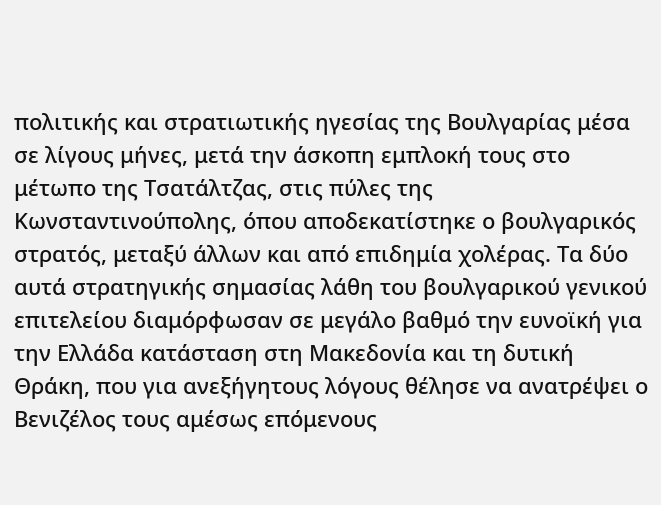πολιτικής και στρατιωτικής ηγεσίας της Βουλγαρίας μέσα σε λίγους μήνες, μετά την άσκοπη εμπλοκή τους στο μέτωπο της Τσατάλτζας, στις πύλες της Κωνσταντινούπολης, όπου αποδεκατίστηκε ο βουλγαρικός στρατός, μεταξύ άλλων και από επιδημία χολέρας. Τα δύο αυτά στρατηγικής σημασίας λάθη του βουλγαρικού γενικού επιτελείου διαμόρφωσαν σε μεγάλο βαθμό την ευνοϊκή για την Ελλάδα κατάσταση στη Μακεδονία και τη δυτική Θράκη, που για ανεξήγητους λόγους θέλησε να ανατρέψει ο Βενιζέλος τους αμέσως επόμενους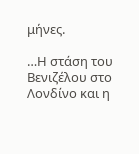μήνες.

…Η στάση του Βενιζέλου στο Λονδίνο και η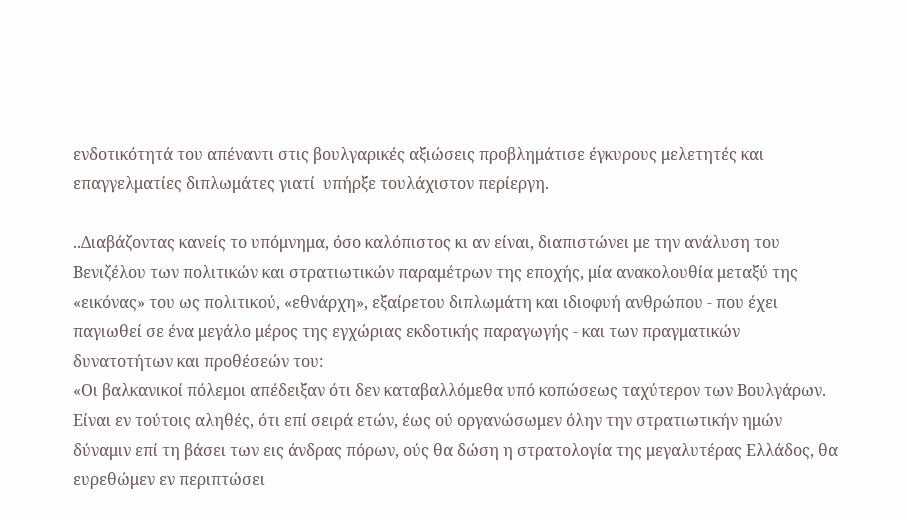ενδοτικότητά του απέναντι στις βουλγαρικές αξιώσεις προβλημάτισε έγκυρους μελετητές και επαγγελματίες διπλωμάτες γιατί  υπήρξε τουλάχιστον περίεργη.

..Διαβάζοντας κανείς το υπόμνημα, όσο καλόπιστος κι αν είναι, διαπιστώνει με την ανάλυση του Βενιζέλου των πολιτικών και στρατιωτικών παραμέτρων της εποχής, μία ανακολουθία μεταξύ της «εικόνας» του ως πολιτικού, «εθνάρχη», εξαίρετου διπλωμάτη και ιδιοφυή ανθρώπου - που έχει παγιωθεί σε ένα μεγάλο μέρος της εγχώριας εκδοτικής παραγωγής - και των πραγματικών δυνατοτήτων και προθέσεών του:
«Οι βαλκανικοί πόλεμοι απέδειξαν ότι δεν καταβαλλόμεθα υπό κοπώσεως ταχύτερον των Βουλγάρων. Είναι εν τούτοις αληθές, ότι επί σειρά ετών, έως ού οργανώσωμεν όλην την στρατιωτικήν ημών δύναμιν επί τη βάσει των εις άνδρας πόρων, ούς θα δώση η στρατολογία της μεγαλυτέρας Ελλάδος, θα ευρεθώμεν εν περιπτώσει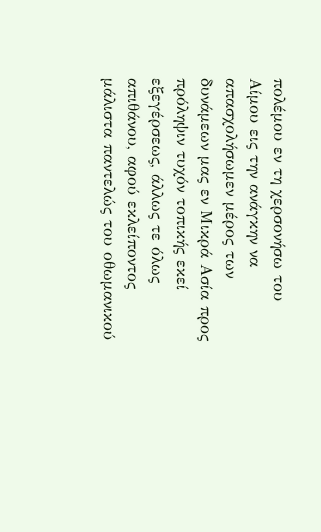πολέμου εν τη χερσονήσω του Αίμου εις την ανάγκην να απασχολήσωμεν μέρος των δυνάμεων μας εν Μικρά Ασία προς πρόληψιν τυχόν τοπικής εκεί εξεγέρσεως, άλλως τε όλως απιθάνου, αφού εκλείποντος μάλιστα παντελώς του οθωμανικού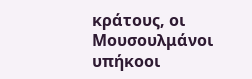κράτους, οι Μουσουλμάνοι υπήκοοι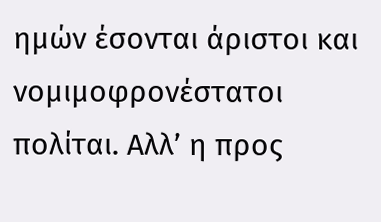ημών έσονται άριστοι και νομιμοφρονέστατοι πολίται. Αλλ’ η προς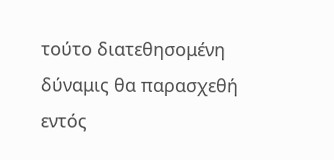τούτο διατεθησομένη δύναμις θα παρασχεθή εντός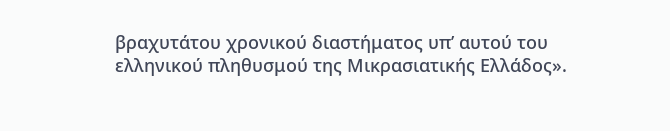βραχυτάτου χρονικού διαστήματος υπ’ αυτού του ελληνικού πληθυσμού της Μικρασιατικής Ελλάδος».